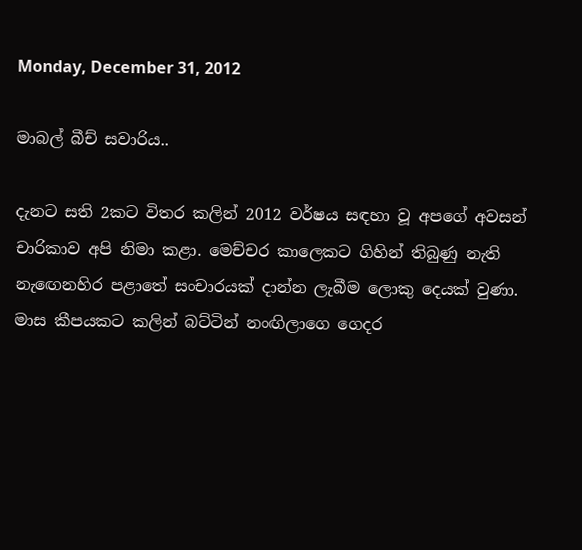Monday, December 31, 2012

මාබල් බීච් සවාරිය..

දැනට සති 2කට විතර කලින් 2012 වර්ෂය සඳහා වූ අපගේ අවසන් චාරිකාව අපි නිමා කළා. මෙච්චර කාලෙකට ගිහින් තිබුණු නැති නැඟෙනහිර පළාතේ සංචාරයක් දාන්න ලැබීම ලොකු දෙයක් වුණා. මාස කීපයකට කලින් බට්ටින් නංඟිලාගෙ ගෙදර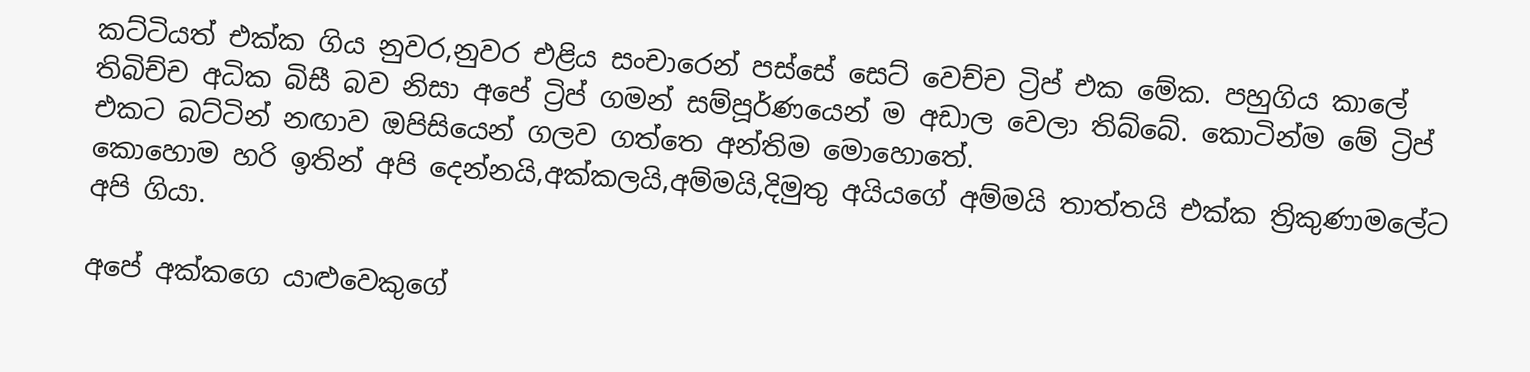කට්ටියත් එක්ක ගිය නුවර,නුවර එළිය සංචාරෙන් පස්සේ සෙට් වෙච්ච ට්‍රිප් එක මේක. පහුගිය කාලේ තිබිච්ච අධික බිසී බව නිසා අපේ ට්‍රිප් ගමන් සම්පූර්ණයෙන් ම අඩාල වෙලා තිබ්බේ. කොටින්ම මේ ට්‍රිප් එකට බට්ටින් නඟාව ඔපිසියෙන් ගලව ගත්තෙ අන්තිම මොහොතේ.
කොහොම හරි ඉතින් අපි දෙන්නයි,අක්කලයි,අම්මයි,දිමුතු අයියගේ අම්මයි තාත්තයි එක්ක ත්‍රිකුණාමලේට අපි ගියා.

අපේ අක්කගෙ යාළුවෙකුගේ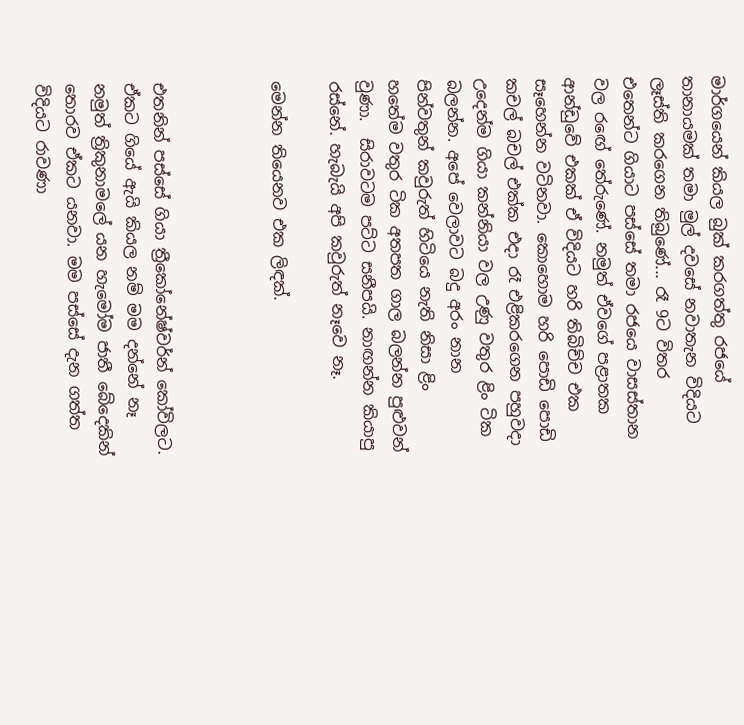මාර්ගයෙන් කියල බුක් කරගත්තු රජයේ තානායමක් තමා මුල් දවසේ නවාතැන විදියට ලෑස්ති කරගෙන තිබුණේ... රෑ 9ට විතර එතෙන්ට ගියාට පස්සේ තමා රජයෙ වාසස්තාන වල රඟේ තේරුණේ. නමුත් ඒවගේ පළාතක ආන්ඩුවේ එකක් ඒ විදියට හරි තිබිච්ච එක සෑහෙන්න වටිනවා. කොහොම හරි පොඩි පොඩි කචල් බචල් එක්ක එදා රෑ එළිකරගෙන පහුවදා උදෙන්ම ගියා කන්නියා වල උණු වතුර ළිං ටික බලන්න. අපේ වෙලාවට බදු අරං නාන පින්වතුන් කවුරුත් හිටියෙ නැති නිසා ළිං හතේම වතුර ටික අතපත ගාල බලන්න පුළුවන් වුණා.  සිරාවටම පට්ට සනීපයි. නාඟන්න කියාපු රස්නේ. හැබැයි අපි කවුරුත් නෑවෙ නෑ.

මෙන්න තියෙනව එක ලිඳක්.



එතනින් පස්සේ ගියා ත්‍රීකෝනේෂ්වර්න් කෝවිලට. ඒකට ගියේ ඇයි කියල නම් මම දන්නේ නෑ නමුත් ත්‍රිකුනාමලේ යන හැමෝම ජාතී බේදෙකින් තොරව ඒකට යනවා. මම පස්සේ දැන ගත්ත විදියට රාවණා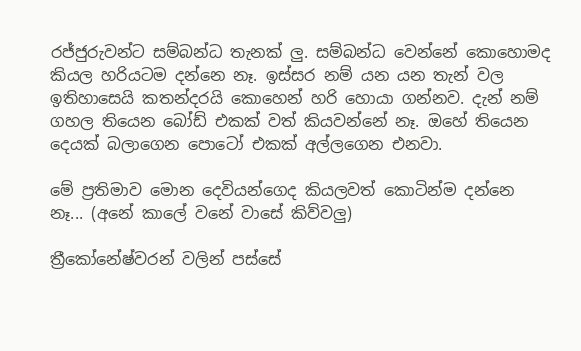රජ්ජුරුවන්ට සම්බන්ධ තැනක් ලු. සම්බන්ධ වෙන්නේ කොහොමද කියල හරියටම දන්නෙ නෑ. ඉස්සර නම් යන යන තැන් වල ඉතිහාසෙයි කතන්දරයි කොහෙන් හරි හොයා ගන්නව. දැන් නම් ගහල තියෙන බෝඩ් එකක් වත් කියවන්නේ නෑ. ඔහේ තියෙන දෙයක් බලාගෙන පොටෝ එකක් අල්ලගෙන එනවා.

මේ ප්‍රතිමාව මොන දෙවියන්ගෙද කියලවත් කොටින්ම දන්නෙ නෑ... (අනේ කාලේ වනේ වාසේ කිව්වලු)

ත්‍රීකෝනේෂ්වරන් වලින් පස්සේ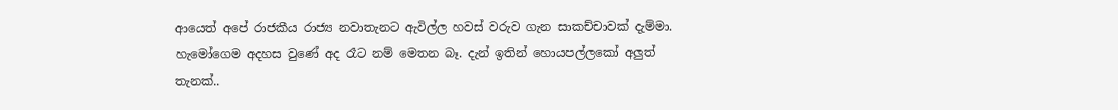ආයෙත් අපේ රාජකීය රාජ්‍ය නවාතැනට ඇවිල්ල හවස් වරුව ගැන සාකච්චාවක් දැම්මා. හැමෝගෙම අදහස වුණේ අද රෑට නම් මෙතන බෑ. දැන් ඉතින් හොයපල්ලකෝ අලුත් තැනක්..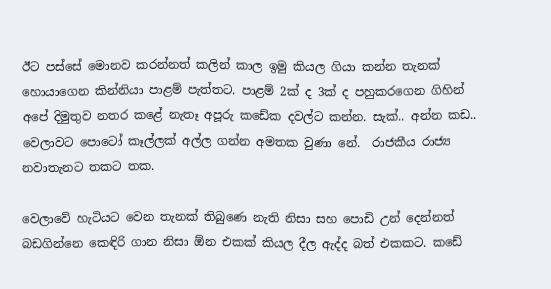ඊට පස්සේ මොනව කරන්නත් කලින් කාල ඉමු කියල ගියා කන්න තැනක් හොයාගෙන කින්නියා පාළම් පැත්තට. පාළම් 2ක් ද 3ක් ද පහුකරගෙන ගිහින් අපේ දිමුතුව නතර කළේ නැතෑ අපූරු කඩේක දවල්ට කන්න. සැක්.. අන්න කඩ.. වෙලාවට පොටෝ කෑල්ලක් අල්ල ගන්න අමතක වුණා නේ.  රාජකීය රාජ්‍ය නවාතැනට තකට තක.

වෙලාවේ හැටියට වෙන තැනක් තිබුණෙ නැති නිසා සහ පොඩි උන් දෙන්නත් බඩගින්නෙ කෙඳිරි ගාන නිසා ඕන එකක් කියල දීල ඇද්ද බත් එකකට. කඩේ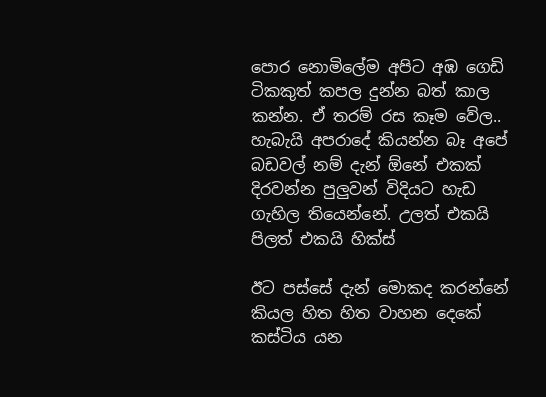පොර නොමිලේම අපිට අඹ ගෙඩි ටිකකුත් කපල දුන්න බත් කාල කන්න. ඒ තරම් රස කෑම වේල..  හැබැයි අපරාදේ කියන්න බෑ අපේ බඩවල් නම් දැන් ඕනේ එකක් දිරවන්න පුලුවන් විදියට හැඩ ගැහිල තියෙන්නේ. උලත් එකයි පිලත් එකයි හික්ස්

ඊට පස්සේ දැන් මොකද කරන්නේ කියල හිත හිත වාහන දෙකේ කස්ටිය යන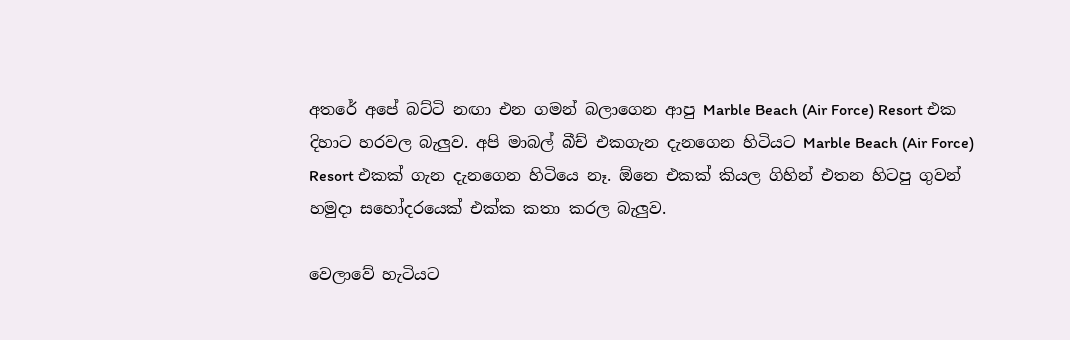අතරේ අපේ බට්ටි නඟා එන ගමන් බලාගෙන ආපු Marble Beach (Air Force) Resort එක දිහාට හරවල බැලුව. අපි මාබල් බීච් එකගැන දැනගෙන හිටියට Marble Beach (Air Force) Resort එකක් ගැන දැනගෙන හිටියෙ නෑ. ඕනෙ එකක් කියල ගිහින් එතන හිටපු ගුවන් හමුදා සහෝදරයෙක් එක්ක කතා කරල බැලුව.

වෙලාවේ හැටියට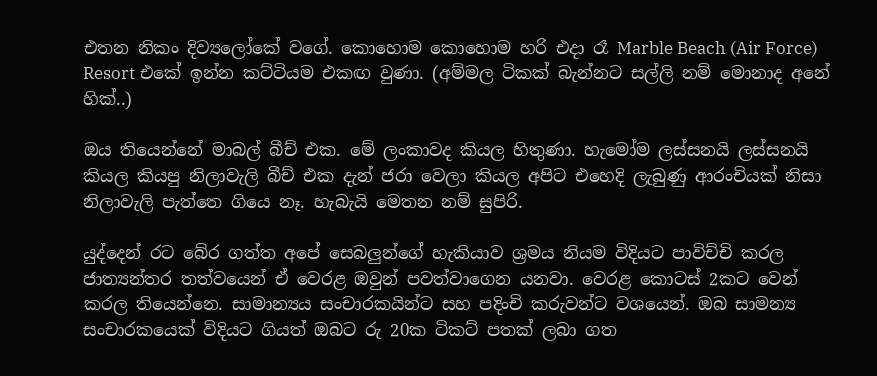එතන නිකං දිව්‍යලෝකේ වගේ. කොහොම කොහොම හරි එදා රෑ Marble Beach (Air Force) Resort එකේ ඉන්න කට්ටියම එකඟ වුණා. (අම්මල ටිකක් බැන්නට සල්ලි නම් මොනාද අනේ හික්..)

ඔය තියෙන්නේ මාබල් බීච් එක. මේ ලංකාවද කියල හිතුණා. හැමෝම ලස්සනයි ලස්සනයි කියල කියපු නිලාවැලි බීච් එක දැන් ජරා වෙලා කියල අපිට එහෙදි ලැබුණු ආරංචියක් නිසා නිලාවැලි පැත්තෙ ගියෙ නෑ. හැබැයි මෙතන නම් සුපිරි.

යුද්දෙන් රට බේර ගත්ත අපේ සෙබලුන්ගේ හැකියාව ශ්‍රමය නියම විදියට පාවිච්චි කරල ජාත්‍යන්තර තත්වයෙන් ඒ වෙරළ ඔවුන් පවත්වාගෙන යනවා. වෙරළ කොටස් 2කට වෙන් කරල තියෙන්නෙ. සාමාන්‍යය සංචාරකයින්ට සහ පදිංචි කරුවන්ට වශයෙන්. ඔබ සාමන්‍ය සංචාරකයෙක් විදියට ගියත් ඔබට රු 20ක ටිකට් පතක් ලබා ගත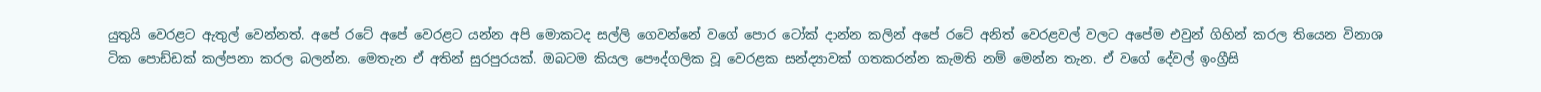යුතුයි වෙරළට ඇතුල් වෙන්නත්. අපේ රටේ අපේ වෙරළට යන්න අපි මොකටද සල්ලි ගෙවන්නේ වගේ පොර ටෝක් දාන්න කලින් අපේ රටේ අනිත් වෙරළවල් වලට අපේම එවුන් ගිහින් කරල තියෙන විනාශ ටික පොඩ්ඩක් කල්පනා කරල බලන්න. මෙතැන ඒ අතින් සුරපුරයක්. ඔබටම කියල පෞද්ගලික වූ වෙරළක සන්ද්‍යාවක් ගතකරන්න කැමති නම් මෙන්න තැන. ඒ වගේ දේවල් ඉංග්‍රීසි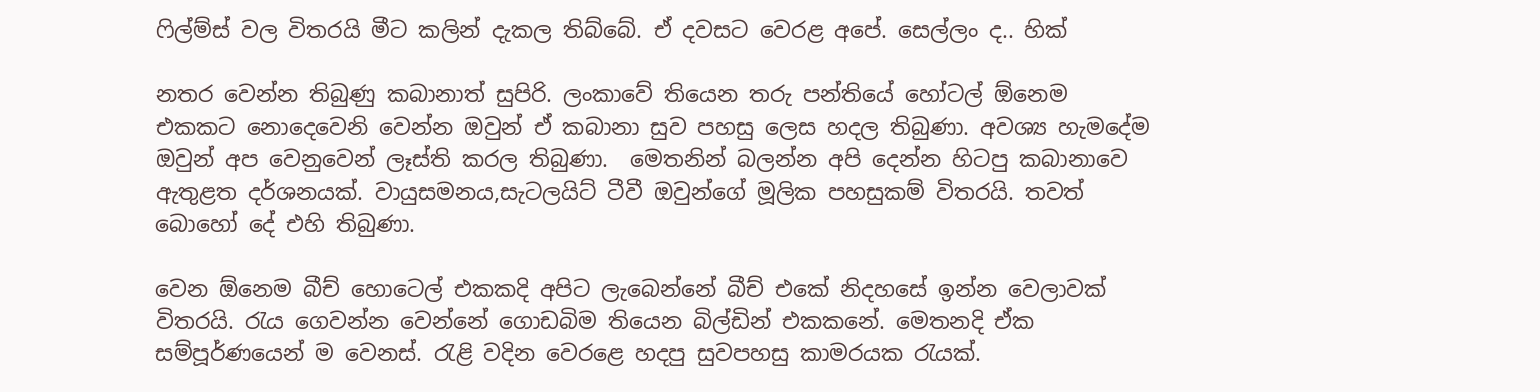ෆිල්ම්ස් වල විතරයි මීට කලින් දැකල තිබ්බේ. ඒ දවසට වෙරළ අපේ. සෙල්ලං ද.. හික්

නතර වෙන්න තිබුණු කබානාත් සුපිරි. ලංකාවේ තියෙන තරු පන්තියේ හෝටල් ඕනෙම එකකට නොදෙවෙනි වෙන්න ඔවුන් ඒ කබානා සුව පහසු ලෙස හදල තිබුණා. අවශ්‍ය හැමදේම ඔවුන් අප වෙනුවෙන් ලෑස්ති කරල තිබුණා.  මෙතනින් බලන්න අපි දෙන්න හිටපු කබානාවෙ ඇතුළත දර්ශනයක්. වායුසමනය,සැටලයිට් ටීවී ඔවුන්ගේ මූලික පහසුකම් විතරයි. තවත් බොහෝ දේ එහි තිබුණා.

වෙන ඕනෙම බීච් හොටෙල් එකකදි අපිට ලැබෙන්නේ බීච් එකේ නිදහසේ ඉන්න වෙලාවක් විතරයි. රැය ගෙවන්න වෙන්නේ ගොඩබිම තියෙන බිල්ඩින් එකකනේ. මෙතනදි ඒක සම්පූර්ණයෙන් ම වෙනස්. රැළි වදින වෙරළෙ හදපු සුවපහසු කාමරයක රැයක්.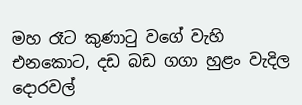මහ රෑට කුණාටු වගේ වැහි එනකොට, දඩ බඩ ගගා හුළං වැදිල දොරවල්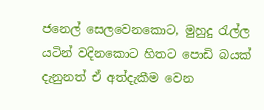ජනෙල් සෙලවෙනකොට, මුහුදු රැල්ල යටින් වදිනකොට හිතට පොඩි බයක් දැනුනත් ඒ අත්දැකීම වෙන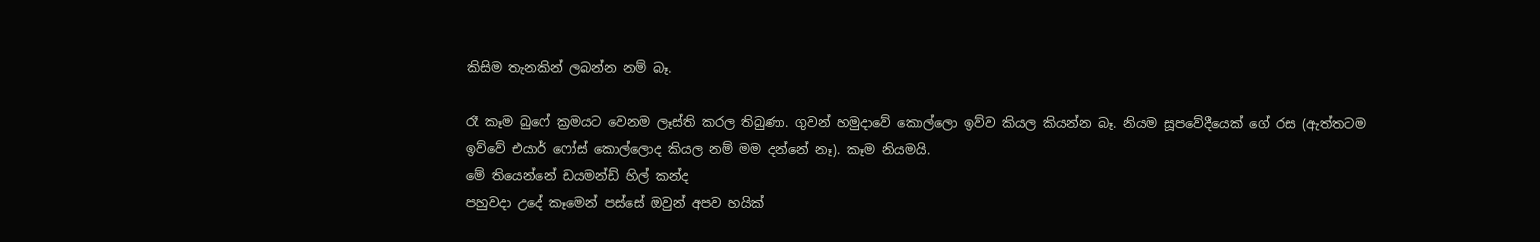කිසිම තැනකින් ලබන්න නම් බෑ.

රෑ කෑම බුෆේ ක්‍රමයට වෙනම ලෑස්ති කරල තිබුණා. ගුවන් හමුදාවේ කොල්ලො ඉව්ව කියල කියන්න බෑ. නියම සූපවේදීයෙක් ගේ රස (ඇත්තටම ඉව්වේ එයාර් ෆෝස් කොල්ලොද කියල නම් මම දන්නේ නෑ). කෑම නියමයි.
මේ තියෙන්නේ ඩයමන්ඩ් හිල් කන්ද
පහුවදා උදේ කෑමෙන් පස්සේ ඔවුන් අපව හයික්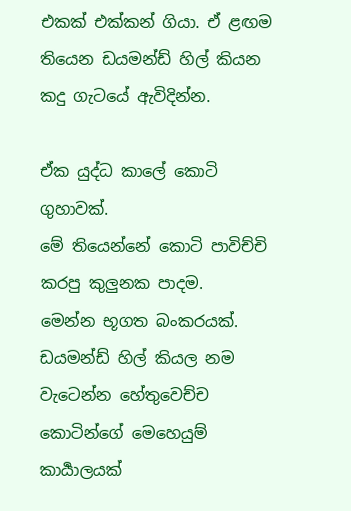එකක් එක්කන් ගියා. ඒ ළඟම තියෙන ඩයමන්ඩ් හිල් කියන කදු ගැටයේ ඇවිදින්න.

ඒක යුද්ධ කාලේ කොටි ගුහාවක්.
මේ තියෙන්නේ කොටි පාවිච්චි කරපු කුලුනක පාදම.
මෙන්න භූගත බංකරයක්.
ඩයමන්ඩ් හිල් කියල නම වැටෙන්න හේතුවෙච්ච කොටින්ගේ මෙහෙයුම් කාර්‍යාලයක්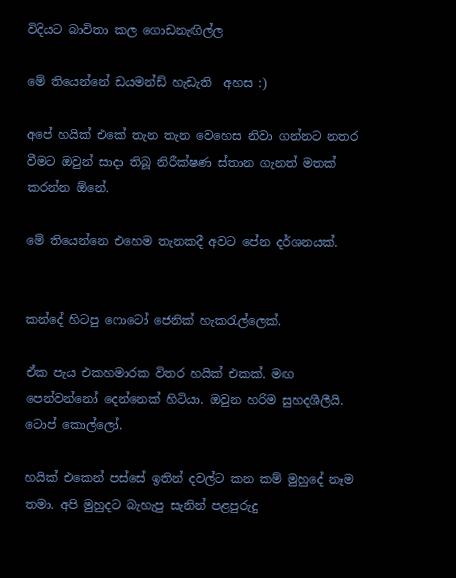විදියට බාවිතා කල ගොඩනැඟිල්ල

මේ තියෙන්නේ ඩයමන්ඩ් හැඩැති  අහස :)

අපේ හයික් එකේ තැන තැන වෙහෙස නිවා ගන්නට නතර වීමට ඔවුන් සාදා තිබූ නිරීක්ෂණ ස්තාන ගැනත් මතක් කරන්න ඕනේ.

මේ තියෙන්නෙ එහෙම තැනකදී අවට පේන දර්ශනයක්.


කන්දේ හිටපු ෆොටෝ ජෙනික් හැකරැල්ලෙක්.

ඒක පැය එකහමාරක විතර හයික් එකක්. මඟ පෙන්වන්නෝ දෙන්නෙක් හිටියා. ඔවුන හරිම සුහදශීලීයි. ටොප් කොල්ලෝ.

හයික් එකෙන් පස්සේ ඉතින් දවල්ට කන කම් මුහුදේ නෑම තමා. අපි මුහුදට බැහැපු සැනින් පළපුරුදු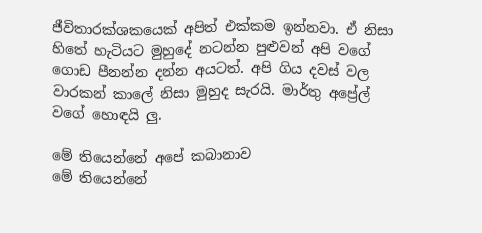ජීවිතාරක්ශකයෙක් අපිත් එක්කම ඉන්නවා. ඒ නිසා හිතේ හැටියට මුහුදේ නටන්න පුළුවන් අපි වගේ ගොඩ පීනන්න දන්න අයටත්. අපි ගිය දවස් වල වාරකන් කාලේ නිසා මුහුද සැරයි. මාර්තු අප්‍රේල් වගේ හොඳයි ලු.

මේ තියෙන්නේ අපේ කබානාව
මේ තියෙන්නේ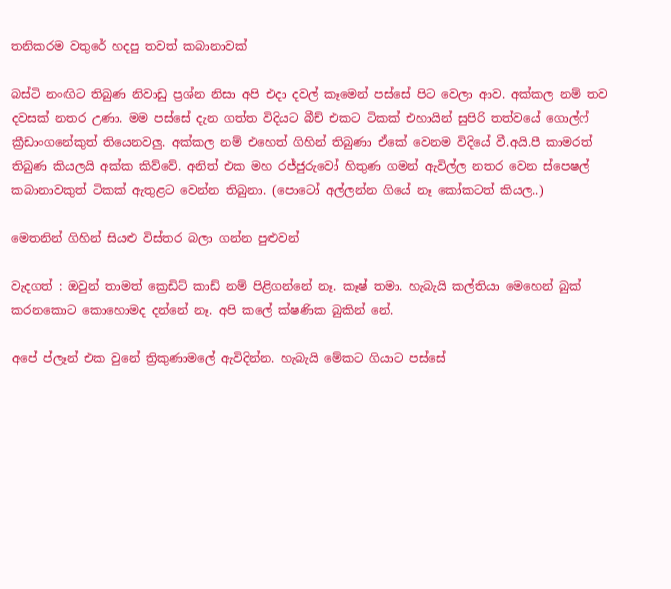තනිකරම වතුරේ හදපු තවත් කබානාවක්

බස්ටි නංඟිට තිබුණ නිවාඩු ප්‍රශ්න නිසා අපි එදා දවල් කෑමෙන් පස්සේ පිට වෙලා ආව. අක්කල නම් තව දවසක් නතර උණා. මම පස්සේ දැන ගත්ත විදියට බීච් එකට ටිකක් එහායින් සුපිරි තත්වයේ ගොල්ෆ් ක්‍රීඩාංගනේකුත් තියෙනවලු. අක්කල නම් එහෙත් ගිහින් තිබුණා ඒකේ වෙනම විදියේ වී.අයි.පී කාමරත් තිබුණ කියලයි අක්ක කිව්වේ. අනිත් එක මහ රජ්ජුරුවෝ හිතුණ ගමන් ඇවිල්ල නතර වෙන ස්පෙෂල් කබානාවකුත් ටිකක් ඇතුළට වෙන්න තිබුනා. (පොටෝ අල්ලන්න ගියේ නෑ කෝකටත් කියල..)

මෙතනින් ගිහින් සියළු විස්තර බලා ගන්න පුළුවන්

වැදගත් : ඔවුන් තාමත් ක්‍රෙඩිට් කාඩ් නම් පිළිගන්නේ නෑ. කෑෂ් තමා. හැබැයි කල්තියා මෙහෙන් බුක් කරනකොට කොහොමද දන්නේ නෑ. අපි කලේ ක්ෂණික බුකින් නේ.

අපේ ප්ලෑන් එක වුනේ ත්‍රිකුණාමලේ ඇවිදින්න. හැබැයි මේකට ගියාට පස්සේ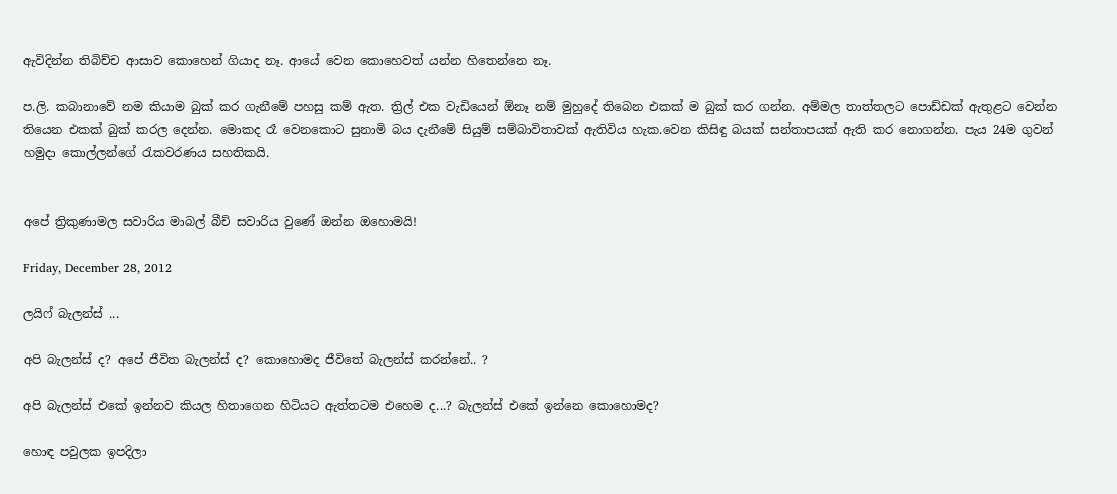ඇවිදින්න තිබිච්ච ආසාව කොහෙන් ගියාද නෑ. ආයේ වෙන කොහෙවත් යන්න හිතෙන්නෙ නෑ.

ප.ලි. කබානාවේ නම කියාම බුක් කර ගැනීමේ පහසු කම් ඇත. ත්‍රිල් එක වැඩියෙන් ඕනෑ නම් මුහුදේ තිබෙන එකක් ම බුක් කර ගන්න. අම්මල තාත්තලට පොඩ්ඩක් ඇතුළට වෙන්න තියෙන එකක් බුක් කරල දෙන්න. මොකද රෑ වෙනකොට සුනාමි බය දැනීමේ සියුම් සම්බාවිතාවක් ඇතිවිය හැක.වෙන කිසිඳු බයක් සන්තාපයක් ඇති කර නොගන්න. පැය 24ම ගුවන් හමුදා කොල්ලන්ගේ රැකවරණය සහතිකයි.


අපේ ත්‍රිකුණාමල සවාරිය මාබල් බීච් සවාරිය වුණේ ඔන්න ඔහොමයි!

Friday, December 28, 2012

ලයිෆ් බැලන්ස් ...

අපි බැලන්ස් ද? අපේ ජීවිත බැලන්ස් ද? කොහොමද ජීවිතේ බැලන්ස් කරන්නේ.. ?

අපි බැලන්ස් එකේ ඉන්නව කියල හිතාගෙන හිටියට ඇත්තටම එහෙම ද...? බැලන්ස් එකේ ඉන්නෙ කොහොමද?

හොඳ පවුලක ඉපදිලා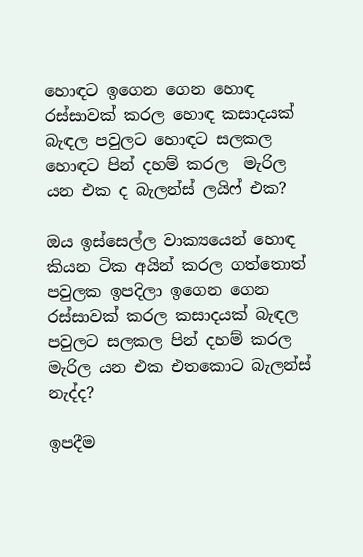හොඳට ඉගෙන ගෙන හොඳ රස්සාවක් කරල හොඳ කසාදයක් බැඳල පවුලට හොඳට සලකල හොඳට පින් දහම් කරල  මැරිල යන එක ද බැලන්ස් ලයිෆ් එක?

ඔය ඉස්සෙල්ල වාක්‍යයෙන් හොඳ කියන ටික අයින් කරල ගත්තොත් පවුලක ඉපදිලා ඉගෙන ගෙන රස්සාවක් කරල කසාදයක් බැඳල පවුලට සලකල පින් දහම් කරල මැරිල යන එක එතකොට බැලන්ස් නැද්ද?

ඉපදීම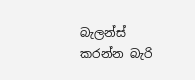බැලන්ස් කරන්න බැරි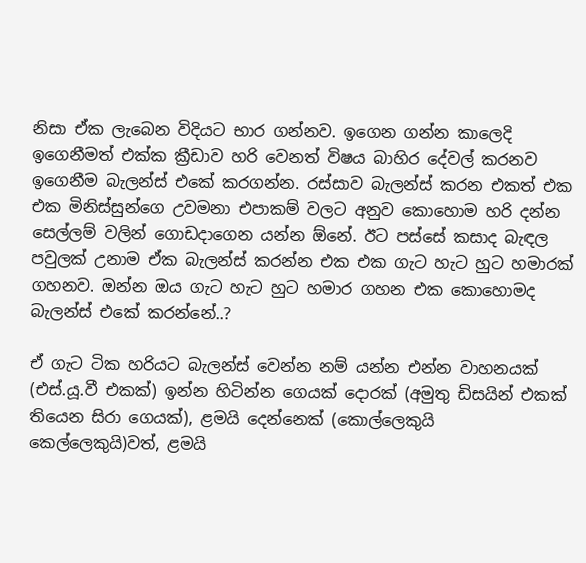නිසා ඒක ලැබෙන විදියට භාර ගන්නව. ඉගෙන ගන්න කාලෙදි ඉගෙනීමත් එක්ක ක්‍රීඩාව හරි වෙනත් විෂය බාහිර දේවල් කරනව ඉගෙනීම බැලන්ස් එකේ කරගන්න. රස්සාව බැලන්ස් කරන එකත් එක එක මිනිස්සුන්ගෙ උවමනා එපාකම් වලට අනුව කොහොම හරි දන්න සෙල්ලම් වලින් ගොඩදාගෙන යන්න ඕනේ. ඊට පස්සේ කසාද බැඳල පවුලක් උනාම ඒක බැලන්ස් කරන්න එක එක ගැට හැට හුට හමාරක් ගහනව. ඔන්න ඔය ගැට හැට හුට හමාර ගහන එක කොහොමද බැලන්ස් එකේ කරන්නේ..?

ඒ ගැට ටික හරියට බැලන්ස් වෙන්න නම් යන්න එන්න වාහනයක් (එස්.යූ.වී එකක්) ඉන්න හිටින්න ගෙයක් දොරක් (අමුතු ඩිසයින් එකක් තියෙන සිරා ගෙයක්), ළමයි දෙන්නෙක් (කොල්ලෙකුයි කෙල්ලෙකුයි)වත්, ළමයි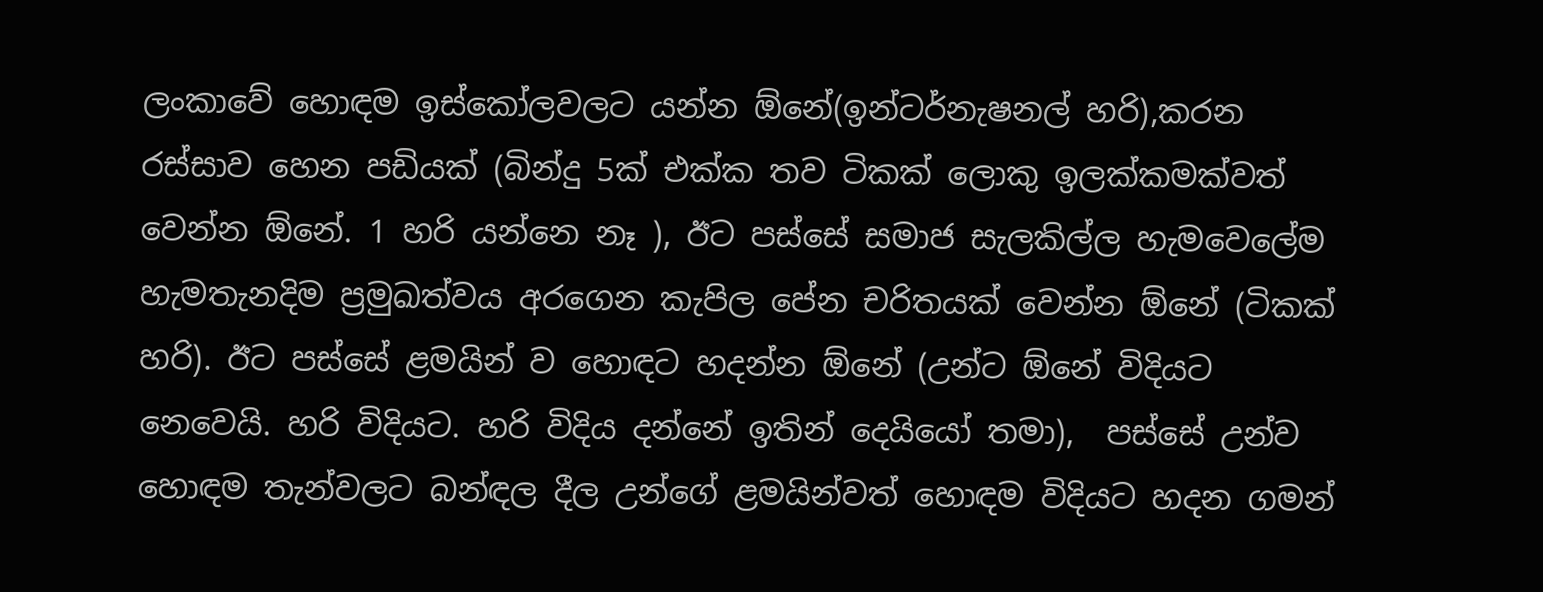ලංකාවේ හොඳම ඉස්කෝලවලට යන්න ඕනේ(ඉන්ටර්නැෂනල් හරි),කරන රස්සාව හෙන පඩියක් (බින්දු 5ක් එක්ක තව ටිකක් ලොකු ඉලක්කමක්වත් වෙන්න ඕනේ. 1 හරි යන්නෙ නෑ ), ඊට පස්සේ සමාජ සැලකිල්ල හැමවෙලේම හැමතැනදිම ප්‍රමුඛත්වය අරගෙන කැපිල පේන චරිතයක් වෙන්න ඕනේ (ටිකක් හරි). ඊට පස්සේ ළමයින් ව හොඳට හදන්න ඕනේ (උන්ට ඕනේ විදියට නෙවෙයි. හරි විදියට. හරි විදිය දන්නේ ඉතින් දෙයියෝ තමා),  පස්සේ උන්ව හොඳම තැන්වලට බන්ඳල දීල උන්ගේ ළමයින්වත් හොඳම විදියට හදන ගමන්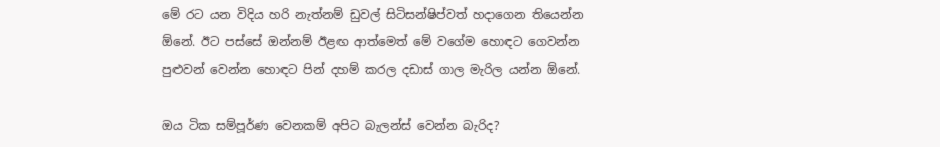මේ රට යන විදිය හරි නැත්නම් ඩුවල් සිටිසන්ෂිප්වත් හදාගෙන තියෙන්න ඕනේ. ඊට පස්සේ ඔන්නම් ඊළඟ ආත්මෙත් මේ වගේම හොඳට ගෙවන්න පුළුවන් වෙන්න හොඳට පින් දහම් කරල දඩාස් ගාල මැරිල යන්න ඕනේ.

ඔය ටික සම්පූර්ණ වෙනකම් අපිට බැලන්ස් වෙන්න බැරිද?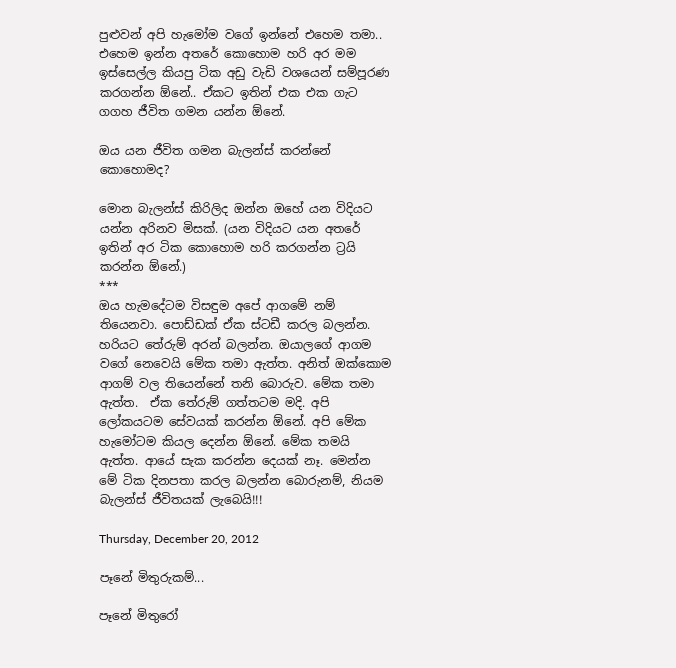පුළුවන් අපි හැමෝම වගේ ඉන්නේ එහෙම තමා..  එහෙම ඉන්න අතරේ කොහොම හරි අර මම ඉස්සෙල්ල කියපු ටික අඩු වැඩි වශයෙන් සම්පූරණ කරගන්න ඕනේ.. ඒකට ඉතින් එක එක ගැට ගගහ ජීවිත ගමන යන්න ඕනේ.

ඔය යන ජීවිත ගමන බැලන්ස් කරන්නේ කොහොමද?

මොන බැලන්ස් කිරිලිද ඔන්න ඔහේ යන විදියට යන්න අරිනව මිසක්. (යන විදියට යන අතරේ ඉතින් අර ටික කොහොම හරි කරගන්න ට්‍රයි කරන්න ඕනේ.)
***
ඔය හැමදේටම විසඳුම අපේ ආගමේ නම් තියෙනවා. පොඩ්ඩක් ඒක ස්ටඩී කරල බලන්න. හරියට තේරුම් අරන් බලන්න. ඔයාලගේ ආගම වගේ නෙවෙයි මේක තමා ඇත්ත. අනිත් ඔක්කොම ආගම් වල තියෙන්නේ තනි බොරුව. මේක තමා ඇත්ත.  ඒක තේරුම් ගත්තටම මදි. අපි ලෝකයටම සේවයක් කරන්න ඕනේ. අපි මේක හැමෝටම කියල දෙන්න ඕනේ. මේක තමයි ඇත්ත. ආයේ සැක කරන්න දෙයක් නෑ. මෙන්න මේ ටික දිනපතා කරල බලන්න බොරුනම්, නියම බැලන්ස් ජීවිතයක් ලැබෙයි!!!

Thursday, December 20, 2012

පෑනේ මිතුරුකම්...

පෑනේ මිතුරෝ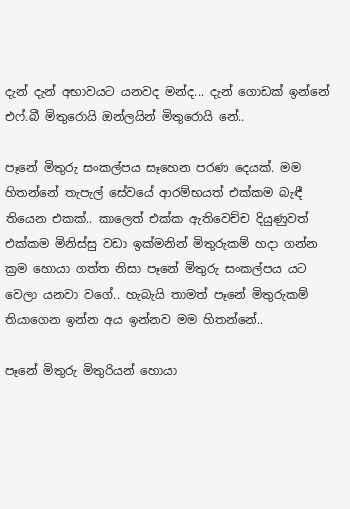දැන් දැන් අභාවයට යනවද මන්ද... දැන් ගොඩක් ඉන්නේ එෆ්.බී මිතුරොයි ඔන්ලයින් මිතුරොයි නේ..

පෑනේ මිතුරු සංකල්පය සෑහෙන පරණ දෙයක්. මම හිතන්නේ තැපැල් සේවයේ ආරම්භයත් එක්කම බැඳී තියෙන එකක්.. කාලෙත් එක්ක ඇතිවෙච්ච දියුණුවත් එක්කම මිනිස්සු වඩා ඉක්මනින් මිතුරුකම් හදා ගන්න ක්‍රම හොයා ගත්ත නිසා පෑනේ මිතුරු සංකල්පය යට වෙලා යනවා වගේ.. හැබැයි තාමත් පෑනේ මිතුරුකම් තියාගෙන ඉන්න අය ඉන්නව මම හිතන්නේ..

පෑනේ මිතුරු මිතුරියන් හොයා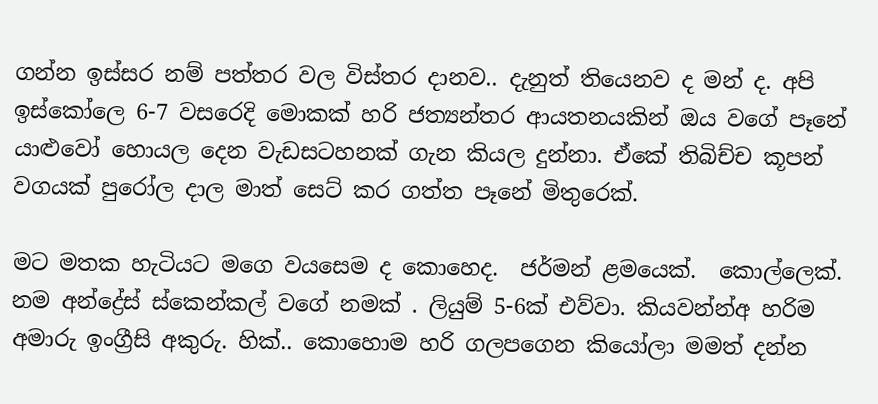ගන්න ඉස්සර නම් පත්තර වල විස්තර දානව.. දැනුත් තියෙනව ද මන් ද. අපි ඉස්කෝලෙ 6-7 වසරෙදි මොකක් හරි ජත්‍යන්තර ආයතනයකින් ඔය වගේ පෑනේ යාළුවෝ හොයල දෙන වැඩසටහනක් ගැන කියල දුන්නා. ඒකේ තිබිච්ච කූපන් වගයක් පුරෝල දාල මාත් සෙට් කර ගත්ත පෑනේ මිතුරෙක්.

මට මතක හැටියට මගෙ වයසෙම ද කොහෙද.  ජර්මන් ළමයෙක්.  කොල්ලෙක්. නම අන්ද්‍රේස් ස්කෙන්කල් වගේ නමක් . ලියුම් 5-6ක් එව්වා. කියවන්න්අ හරිම අමාරු ඉංග්‍රීසි අකුරු. හික්.. කොහොම හරි ගලපගෙන කියෝලා මමත් දන්න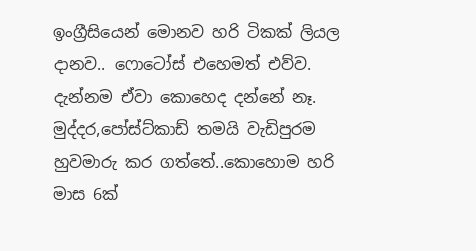ඉංග්‍රීසියෙන් මොනව හරි ටිකක් ලියල දානව.. ෆොටෝස් එහෙමත් එව්ව. දැන්නම ඒවා කොහෙද දන්නේ නෑ. මුද්දර,පෝස්ට්කාඩ් තමයි වැඩිපුරම හුවමාරු කර ගත්තේ..කොහොම හරි මාස 6ක්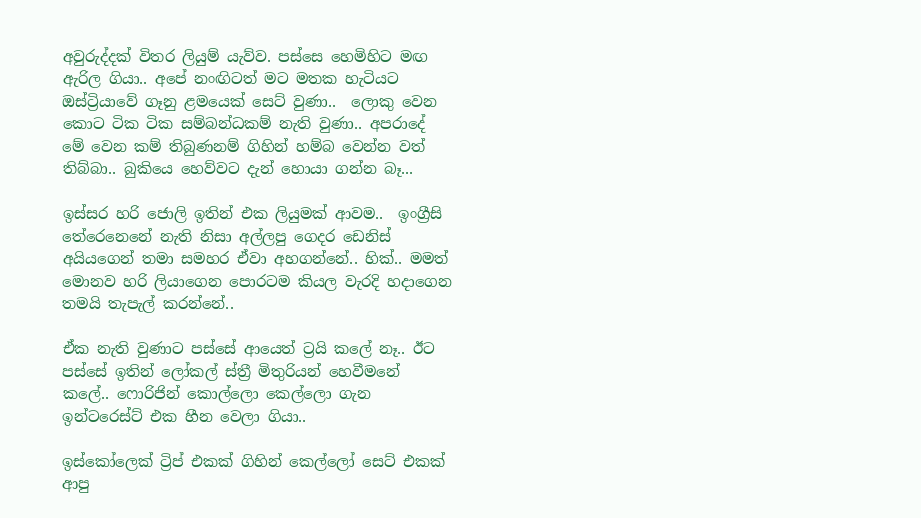අවුරුද්දක් විතර ලියුම් යැව්ව. පස්සෙ හෙමිහිට මඟ ඇරිල ගියා.. අපේ නංඟිටත් මට මතක හැටියට ඔස්ට්‍රියාවේ ගෑනු ළමයෙක් සෙට් වුණා..  ලොකු වෙන කොට ටික ටික සම්බන්ධකම් නැති වුණා.. අපරාදේ මේ වෙන කම් තිබුණනම් ගිහින් හම්බ වෙන්න වත් තිබ්බා.. බුකියෙ හෙව්වට දැන් හොයා ගන්න බෑ...

ඉස්සර හරි ජොලි ඉතින් එක ලියුමක් ආවම..  ඉංග්‍රීසි තේරෙනෙනේ නැති නිසා අල්ලපු ගෙදර ඩෙනිස් අයියගෙන් තමා සමහර ඒවා අහගන්නේ.. හික්.. මමත් මොනව හරි ලියාගෙන පොරටම කියල වැරදි හදාගෙන තමයි තැපැල් කරන්නේ..

ඒක නැති වුණාට පස්සේ ආයෙත් ට්‍රයි කලේ නෑ.. ඊට පස්සේ ඉතින් ලෝකල් ස්ත්‍රී මිතුරියන් හෙවීමනේ කලේ.. ෆොරිජින් කොල්ලො කෙල්ලො ගැන ඉන්ටරෙස්ට් එක හීන වෙලා ගියා..

ඉස්කෝලෙක් ට්‍රිප් එකක් ගිහින් කෙල්ලෝ සෙට් එකක් ආපු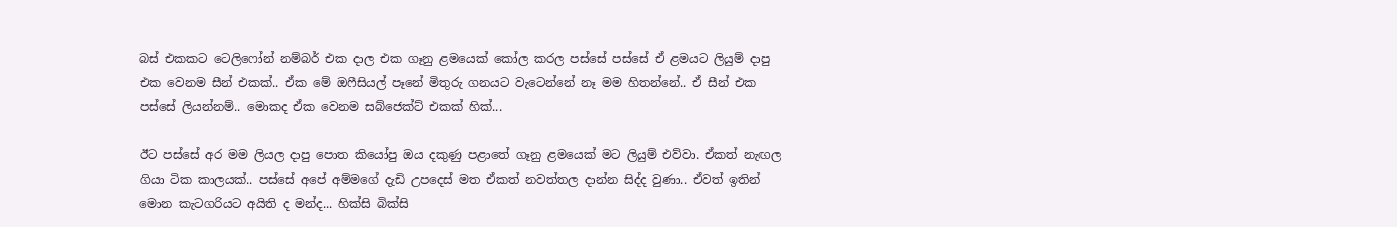බස් එකකට ටෙලිෆෝන් නම්බර් එක දාල එක ගෑනු ළමයෙක් කෝල කරල පස්සේ පස්සේ ඒ ළමයට ලියුම් දාපු එක වෙනම සීන් එකක්.. ඒක මේ ඔෆීසියල් පෑනේ මිතුරු ගනයට වැටෙන්නේ නෑ මම හිතන්නේ.. ඒ සීන් එක පස්සේ ලියන්නම්.. මොකද ඒක වෙනම සබ්ජෙක්ට් එකක් හික්...

ඊට පස්සේ අර මම ලියල දාපු පොත කියෝපු ඔය දකුණු පළාතේ ගෑනු ළමයෙක් මට ලියුම් එව්වා. ඒකත් නැඟල ගියා ටික කාලයක්.. පස්සේ අපේ අම්මගේ දැඩි උපදෙස් මත ඒකත් නවත්තල දාන්න සිද්ද වුණා.. ඒවත් ඉතින් මොන කැටගරියට අයිති ද මන්ද... හික්සි බික්සි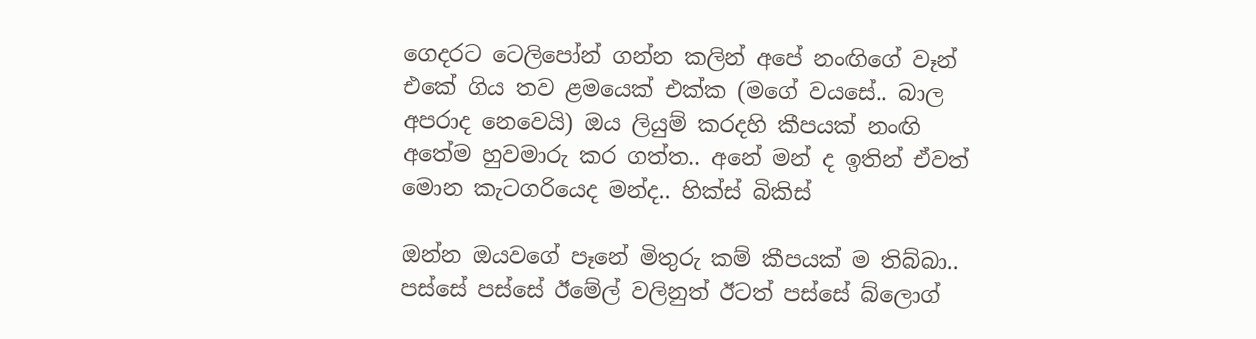ගෙදරට ටෙලිපෝන් ගන්න කලින් අපේ නංඟිගේ වෑන් එකේ ගිය තව ළමයෙක් එක්ක (මගේ වයසේ.. බාල අපරාද නෙවෙයි) ඔය ලියුම් කරදහි කීපයක් නංඟි අතේම හුවමාරු කර ගත්ත.. අනේ මන් ද ඉතින් ඒවත් මොන කැටගරියෙද මන්ද.. හික්ස් බිකිස්

ඔන්න ඔයවගේ පෑනේ මිතුරු කම් කීපයක් ම තිබ්බා..  පස්සේ පස්සේ ඊමේල් වලිනුත් ඊටත් පස්සේ බ්ලොග්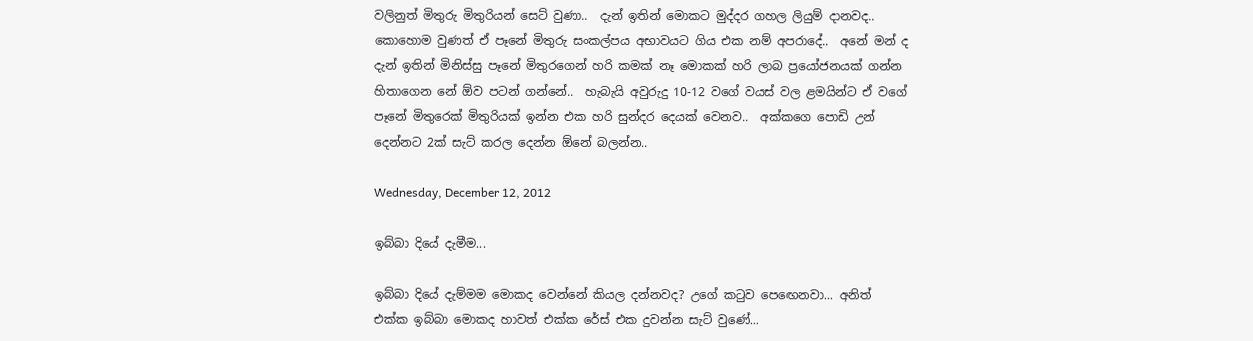වලිනුත් මිතුරු මිතුරියන් සෙට් වුණා..  දැන් ඉතින් මොකට මුද්දර ගහල ලියුම් දානවද.. කොහොම වුණත් ඒ පෑනේ මිතුරු සංකල්පය අභාවයට ගිය එක නම් අපරාදේ..  අනේ මන් ද දැන් ඉතින් මිනිස්සු පෑනේ මිතුරගෙන් හරි කමක් නෑ මොකක් හරි ලාබ ප්‍රයෝජනයක් ගන්න හිතාගෙන නේ ඕව පටන් ගන්නේ..  හැබැයි අවුරුදු 10-12 වගේ වයස් වල ළමයින්ට ඒ වගේ පෑනේ මිතුරෙක් මිතුරියක් ඉන්න එක හරි සුන්දර දෙයක් වෙනව..  අක්කගෙ පොඩි උන් දෙන්නට 2ක් සැට් කරල දෙන්න ඕනේ බලන්න..

Wednesday, December 12, 2012

ඉබ්බා දියේ දැමීම...

ඉබ්බා දියේ දැම්මම මොකද වෙන්නේ කියල දන්නවද? උගේ කටුව පෙඟෙනවා... අනිත් එක්ක ඉබ්බා මොකද හාවත් එක්ක රේස් එක දුවන්න සැට් වුණේ...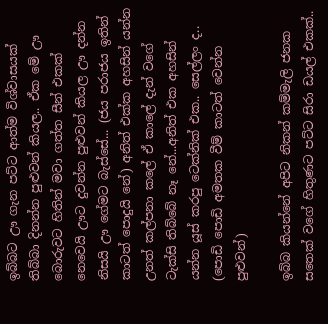ඉබ්බට ඌ ගැන පට්ට ආත්ම විශ්වාසයක් තිබ්බා දිනන්න පුළුවන් කියල.. ඒක මේ ඌ බොරුවට හිතින් මවා ගත්ත සීන් එකක් නෙවෙයි ඌට දුවන්න පුළුවන් කියල ඌ දන්න නිසයි ඌ ගේමට බැස්සේ... (ජය පරාජය ඉතින් කාටත් පොදුයි නේ) අනිත් එක්ක අහසින් යන්න උනත් කල්පනා කලේ ඒ කාලේ දැන් වගේ ටැක්සි තිබ්බේ නෑ නේ...අනිත් එක අහසින් යන්න යූස් කරපු ටෙක්නික් එක.. සෙල්ලං ද.. (පොඩි පොඩි අමතක වීම් කාටත් වෙන්න පුළුවන්)

ඉබ්බ කියන්නේ අපිට නිකන් කම්මැලි ජනක සතෙක් වගේ හිතුණට පට්ට සිරා ඩයල් එකක්..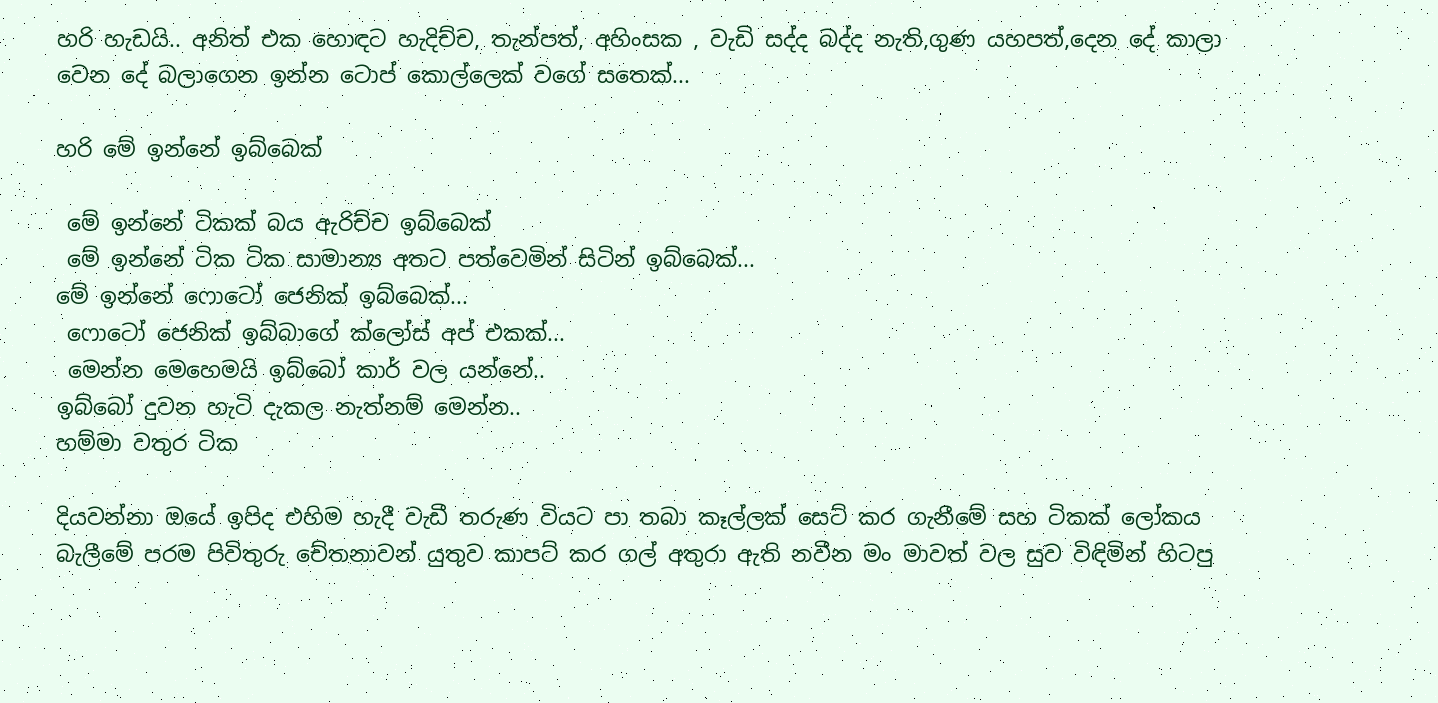හරි හැඩයි.. අනිත් එක හොඳට හැදිච්ච, තැන්පත්, අහිංසක , වැඩි සද්ද බද්ද නැති,ගුණ යහපත්,දෙන දේ කාලා වෙන දේ බලාගෙන ඉන්න ටොප් කොල්ලෙක් වගේ සතෙක්...

හරි මේ ඉන්නේ ඉබ්බෙක්

 මේ ඉන්නේ ටිකක් බය ඇරිච්ච ඉබ්බෙක්
 මේ ඉන්නේ ටික ටික සාමාන්‍ය අතට පත්වෙමින් සිටින් ඉබ්බෙක්...
මේ ඉන්නේ ෆොටෝ ජෙනික් ඉබ්බෙක්...
 ෆොටෝ ජෙනික් ඉබ්බාගේ ක්ලෝස් අප් එකක්...
 මෙන්න මෙහෙමයි ඉබ්බෝ කාර් වල යන්නේ..
ඉබ්බෝ දුවන හැටි දැකල නැත්නම් මෙන්න..
හම්මා වතුර ටික

දියවන්නා ඔයේ ඉපිද එහිම හැදී වැඩී තරුණ වියට පා තබා කෑල්ලක් සෙට් කර ගැනීමේ සහ ටිකක් ලෝකය බැලීමේ පරම පිවිතුරු චේතනාවන් යුතුව කාපට් කර ගල් අතුරා ඇති නවීන මං මාවත් වල සුව විඳිමින් හිටපු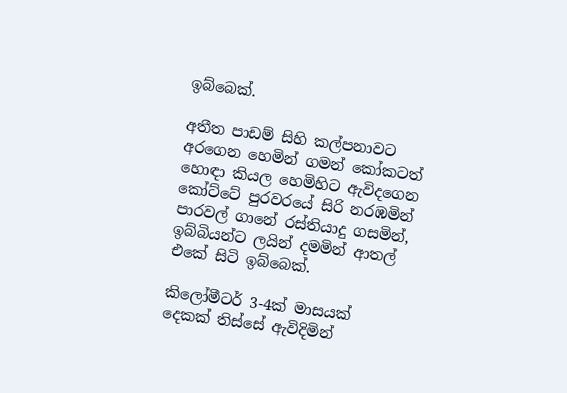ඉබ්බෙක්.

අතීත පාඩම් සිහි කල්පනාවට අරගෙන හෙමින් ගමන් කෝකටත් හොඳා කියල හෙමිහිට ඇවිදගෙන කෝට්ටේ පුරවරයේ සිරි නරඹමින් පාරවල් ගානේ රස්තියාදු ගසමින්, ඉබ්බියන්ට ලයින් දමමින් ආතල් එකේ සිටි ඉබ්බෙක්.

කිලෝමීටර් 3-4ක් මාසයක් දෙකක් තිස්සේ ඇවිදිමින්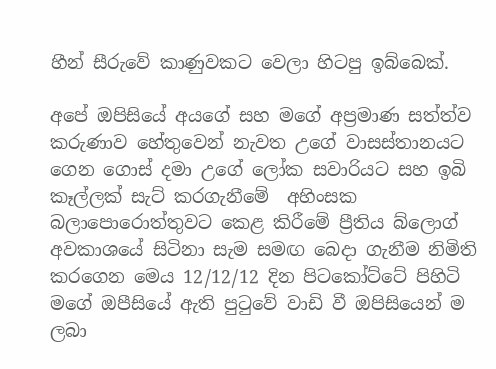හීන් සීරුවේ කාණුවකට වෙලා හිටපු ඉබ්බෙක්.

අපේ ඔපිසියේ අයගේ සහ මගේ අප්‍රමාණ සත්ත්ව කරුණාව හේතුවෙන් නැවත උගේ වාසස්තානයට ගෙන ගොස් දමා උගේ ලෝක සවාරියට සහ ඉබි කෑල්ලක් සැට් කරගැනීමේ  අහිංසක බලාපොරොත්තුවට කෙළ කිරීමේ ප්‍රීතිය බ්ලොග් අවකාශයේ සිටිනා සැම සමඟ බෙදා ගැනීම නිමිති කරගෙන මෙය 12/12/12 දින පිටකෝට්ටේ පිහිටි මගේ ඔපීසියේ ඇති පුටුවේ වාඩි වී ඔපිසියෙන් ම ලබා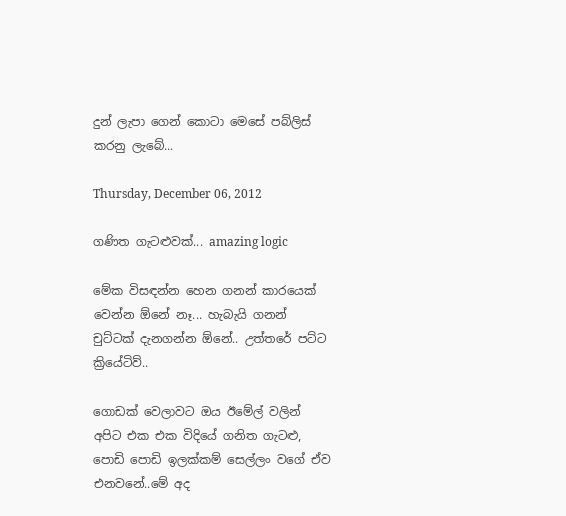දුන් ලැපා ගෙන් කොටා මෙසේ පබ්ලිස් කරනු ලැබේ...

Thursday, December 06, 2012

ගණිත ගැටළුවක්... amazing logic

මේක විසඳන්න හෙන ගනන් කාරයෙක් වෙන්න ඕනේ නෑ... හැබැයි ගනන් චුට්ටක් දැනගන්න ඕනේ.. උත්තරේ පට්ට ක්‍රියේටිව්..

ගොඩක් වෙලාවට ඔය ඊමේල් වලින් අපිට එක එක විදියේ ගනිත ගැටළු, පොඩි පොඩි ඉලක්කම් සෙල්ලං වගේ ඒව එනවනේ..මේ අද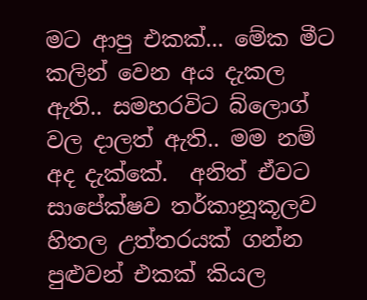මට ආපු එකක්... මේක මීට කලින් වෙන අය දැකල ඇති.. සමහරවිට බ්ලොග් වල දාලත් ඇති.. මම නම් අද දැක්කේ.  අනිත් ඒවට සාපේක්ෂව තර්කානූකූලව හිතල උත්තරයක් ගන්න පුළුවන් එකක් කියල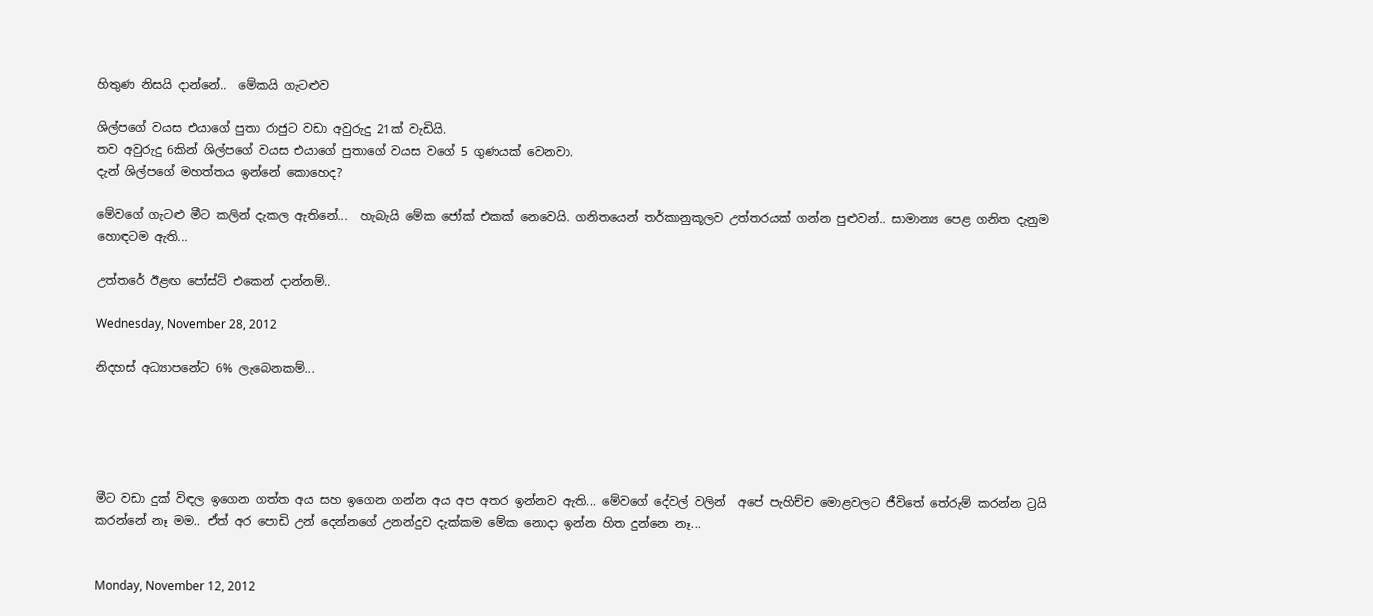හිතුණ නිසයි දාන්නේ..  මේකයි ගැටළුව

ශිල්පගේ වයස එයාගේ පුතා රාජුට වඩා අවුරුදු 21ක් වැඩියි.
තව අවුරුදු 6කින් ශිල්පගේ වයස එයාගේ පුතාගේ වයස වගේ 5 ගුණයක් වෙනවා.
දැන් ශිල්පගේ මහත්තය ඉන්නේ කොහෙද?

මේවගේ ගැටළු මීට කලින් දැකල ඇතිනේ...  හැබැයි මේක ජෝක් එකක් නෙවෙයි. ගනිතයෙන් තර්කානුකූලව උත්තරයක් ගන්න පුළුවන්.. සාමාන්‍ය පෙළ ගනිත දැනුම හොඳටම ඇති...

උත්තරේ ඊළඟ පෝස්ට් එකෙන් දාන්නම්..

Wednesday, November 28, 2012

නිදහස් අධ්‍යාපනේට 6% ලැබෙනකම්...





මීට වඩා දුක් විඳල ඉගෙන ගත්ත අය සහ ඉගෙන ගන්න අය අප අතර ඉන්නව ඇති... මේවගේ දේවල් වලින්  අපේ පැහිච්ච මොළවලට ජීවිතේ තේරුම් කරන්න ට්‍රයි කරන්නේ නෑ මම.. ඒත් අර පොඩි උන් දෙන්නගේ උනන්දුව දැක්කම මේක නොදා ඉන්න හිත දුන්නෙ නෑ...


Monday, November 12, 2012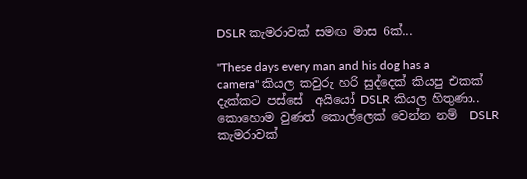DSLR කැමරාවක් සමඟ මාස 6ක්...

"These days every man and his dog has a camera" කියල කවුරු හරි සුද්දෙක් කියපු එකක් දැක්කට පස්සේ  අයියෝ DSLR කියල හිතුණා.. කොහොම වුණත් කොල්ලෙක් වෙන්න නම්  DSLR  කැමරාවක්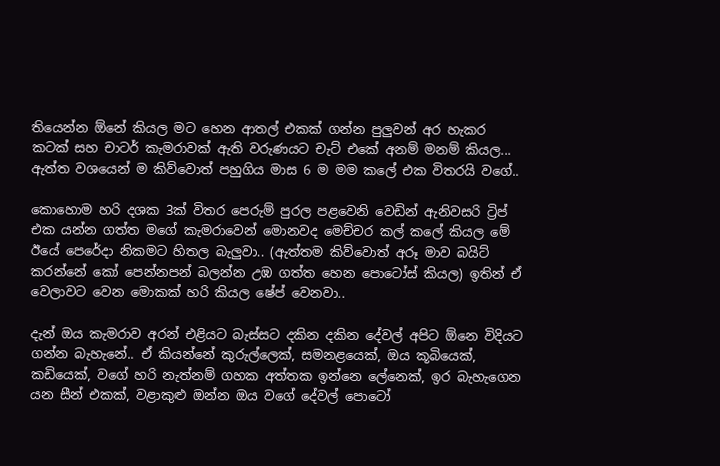තියෙන්න ඕනේ කියල මට හෙන ආතල් එකක් ගන්න පුලුවන් අර හැකර කටක් සහ චාටර් කැමරාවක් ඇති වරුණයට චැට් එකේ අනම් මනම් කියල... ඇත්ත වශයෙන් ම කිව්වොත් පහුගිය මාස 6 ම මම කලේ එක විතරයි වගේ..

කොහොම හරි දශක 3ක් විතර පෙරුම් පුරල පළවෙනි වෙඩින් ඇනිවසරි ට්‍රිප් එක යන්න ගත්ත මගේ කැමරාවෙන් මොනවද මෙච්චර කල් කලේ කියල මේ ඊයේ පෙරේදා නිකමට හිතල බැලුවා.. (ඇත්තම කිව්වොත් අරූ මාව බයිට් කරන්නේ කෝ පෙන්නපන් බලන්න උඹ ගත්ත හෙන පොටෝස් කියල) ඉතින් ඒ වෙලාවට වෙන මොකක් හරි කියල ෂේප් වෙනවා..

දැන් ඔය කැමරාව අරන් එළියට බැස්සට දකින දකින දේවල් අපිට ඕනෙ විදියට ගන්න බැහැනේ.. ඒ කියන්නේ කුරුල්ලෙක්, සමනළයෙක්, ඔය කූබියෙක්, කඩියෙක්, වගේ හරි නැත්නම් ගහක අත්තක ඉන්නෙ ලේනෙක්, ඉර බැහැගෙන යන සීන් එකක්, වළාකුළු ඔන්න ඔය වගේ දේවල් පොටෝ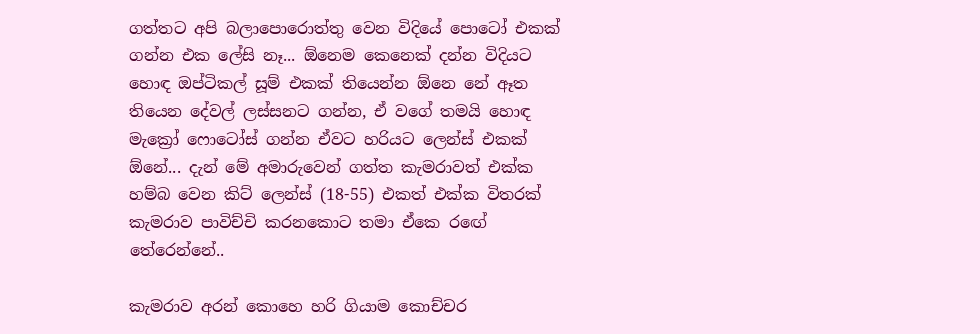ගත්තට අපි බලාපොරොත්තු වෙන විදියේ පොටෝ එකක් ගන්න එක ලේසි නෑ... ඕනෙම කෙනෙක් දන්න විදියට හොඳ ඔප්ටිකල් සූම් එකක් තියෙන්න ඕනෙ නේ ඈත තියෙන දේවල් ලස්සනට ගන්න, ඒ වගේ තමයි හොඳ මැක්‍රෝ ෆොටෝස් ගන්න ඒවට හරියට ලෙන්ස් එකක් ඕනේ... දැන් මේ අමාරුවෙන් ගත්ත කැමරාවත් එක්ක හම්බ වෙන කිට් ලෙන්ස් (18-55) එකත් එක්ක විතරක් කැමරාව පාවිච්චි කරනකොට තමා ඒකෙ රඟේ තේරෙන්නේ..

කැමරාව අරන් කොහෙ හරි ගියාම කොච්චර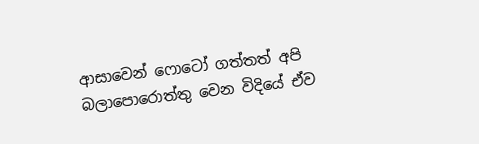ආසාවෙන් ෆොටෝ ගත්තත් අපි බලාපොරොත්තු වෙන විදියේ ඒව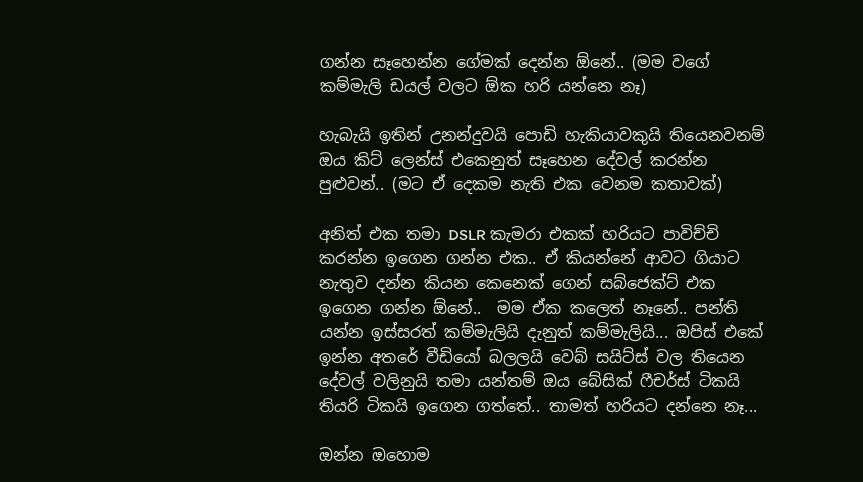ගන්න සෑහෙන්න ගේමක් දෙන්න ඕනේ.. (මම වගේ කම්මැලි ඩයල් වලට ඕක හරි යන්නෙ නෑ)

හැබැයි ඉතින් උනන්දුවයි පොඩි හැකියාවකුයි තියෙනවනම් ඔය කිට් ලෙන්ස් එකෙනුත් සෑහෙන දේවල් කරන්න පුළුවන්.. (මට ඒ දෙකම නැති එක වෙනම කතාවක්)

අනිත් එක තමා DSLR කැමරා එකක් හරියට පාවිච්චි කරන්න ඉගෙන ගන්න එක.. ඒ කියන්නේ ආවට ගියාට නැතුව දන්න කියන කෙනෙක් ගෙන් සබ්ජෙක්ට් එක ඉගෙන ගන්න ඕනේ..  මම ඒක කලෙත් නෑනේ.. පන්ති යන්න ඉස්සරත් කම්මැලියි දැනුත් කම්මැලියි... ඔපිස් එකේ ඉන්න අතරේ වීඩියෝ බලලයි වෙබ් සයිට්ස් වල තියෙන දේවල් වලිනුයි තමා යන්තම් ඔය බේසික් ෆීචර්ස් ටිකයි තියරි ටිකයි ඉගෙන ගත්තේ.. තාමත් හරියට දන්නෙ නෑ...

ඔන්න ඔහොම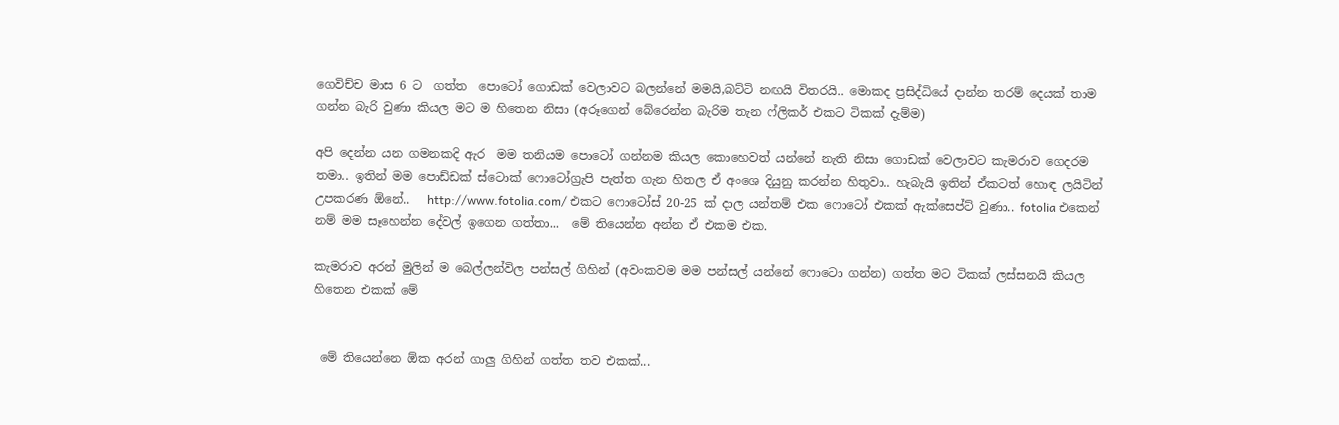ගෙවිච්ච මාස 6 ට  ගත්ත  පොටෝ ගොඩක් වෙලාවට බලන්නේ මමයි,බට්ටි නඟයි විතරයි.. මොකද ප්‍රසිද්ධියේ දාන්න තරම් දෙයක් තාම ගන්න බැරි වුණා කියල මට ම හිතෙන නිසා (අරූගෙන් බේරෙන්න බැරිම තැන ෆ්ලිකර් එකට ටිකක් දැම්ම)

අපි දෙන්න යන ගමනකදි ඇර  මම තනියම පොටෝ ගන්නම කියල කොහෙවත් යන්නේ නැති නිසා ගොඩක් වෙලාවට කැමරාව ගෙදරම තමා.. ඉතින් මම පොඩ්ඩක් ස්ටොක් ෆොටෝග්‍රැපි පැත්ත ගැන හිතල ඒ අංශෙ දියුනු කරන්න හිතුවා.. හැබැයි ඉතින් ඒකටත් හොඳ ලයිටින් උපකරණ ඕනේ..   http://www.fotolia.com/ එකට ෆොටෝස් 20-25 ක් දාල යන්තම් එක ෆොටෝ එකක් ඇක්සෙප්ට් වුණා.. fotolia එකෙන් නම් මම සෑහෙන්න දේවල් ඉගෙන ගත්තා...  මේ තියෙන්න අන්න ඒ එකම එක.

කැමරාව අරන් මුලින් ම බෙල්ලන්විල පන්සල් ගිහින් (අවංකවම මම පන්සල් යන්නේ ෆොටො ගන්න) ගත්ත මට ටිකක් ලස්සනයි කියල හිතෙන එකක් මේ


 මේ තියෙන්නෙ ඕක අරන් ගාලු ගිහින් ගත්ත තව එකක්...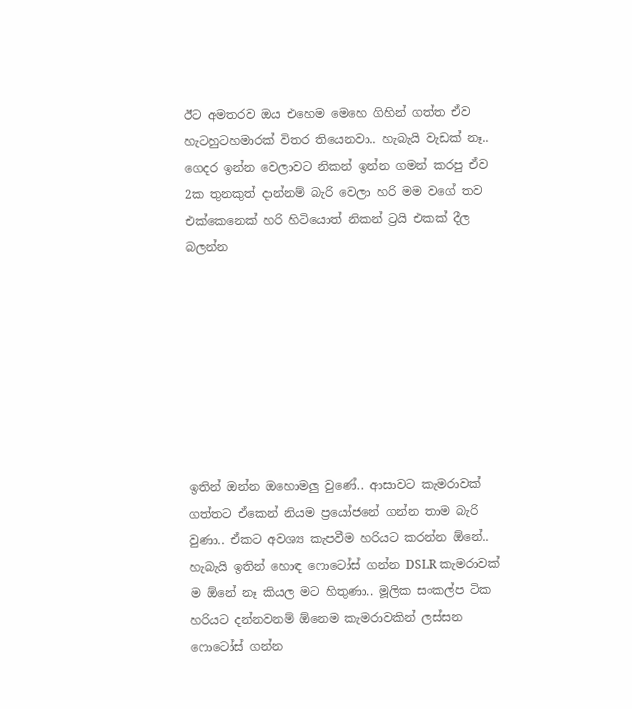ඊට අමතරව ඔය එහෙම මෙහෙ ගිහින් ගත්ත ඒව හැටහුටහමාරක් විතර තියෙනවා.. හැබැයි වැඩක් නෑ..
ගෙදර ඉන්න වෙලාවට නිකන් ඉන්න ගමන් කරපු ඒව 2ක තුනකුත් දාන්නම් බැරි වෙලා හරි මම වගේ තව එක්කෙනෙක් හරි හිටියොත් නිකන් ට්‍රයි එකක් දීල බලන්න








ඉතින් ඔන්න ඔහොමලු වුණේ.. ආසාවට කැමරාවක් ගත්තට ඒකෙන් නියම ප්‍රයෝජනේ ගන්න තාම බැරි වුණා.. ඒකට අවශ්‍ය කැපවීම හරියට කරන්න ඕනේ..  හැබැයි ඉතින් හොඳ ෆොටෝස් ගන්න DSLR කැමරාවක් ම ඕනේ නෑ කියල මට හිතුණා.. මූලික සංකල්ප ටික හරියට දන්නවනම් ඕනෙම කැමරාවකින් ලස්සන ෆොටෝස් ගන්න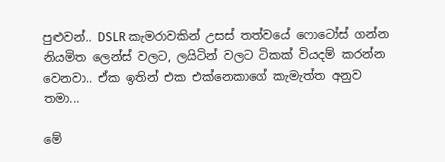පුළුවන්.. DSLR කැමරාවකින් උසස් තත්වයේ ෆොටෝස් ගන්න නියමිත ලෙන්ස් වලට, ලයිටින් වලට ටිකක් වියදම් කරන්න වෙනවා.. ඒක ඉතින් එක එක්නෙකාගේ කැමැත්ත අනුව තමා...

මේ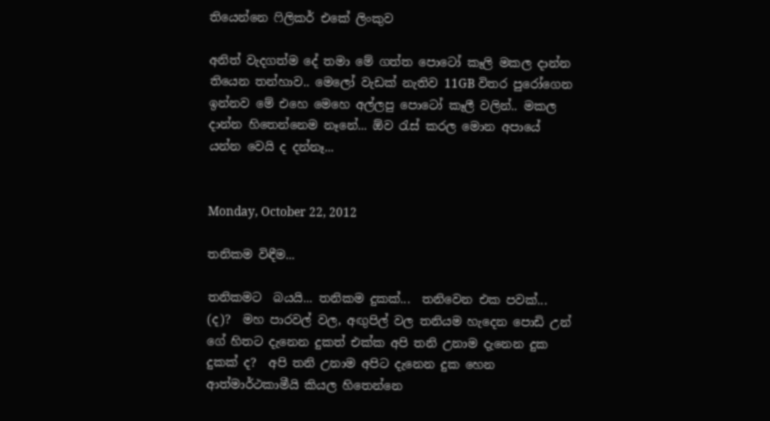තියෙන්නෙ ෆිලිකර් එකේ ලිංකුව

අනිත් වැදගත්ම දේ තමා මේ ගත්ත පොටෝ කෑලි මකල දාන්න තියෙන තන්හාව.. මෙලෝ වැඩක් නැතිව 11GB විතර පුරෝගෙන ඉන්නව මේ එහෙ මෙහෙ අල්ලපු පොටෝ කෑලී වලින්.. මකල දාන්න හිතෙන්නෙම නෑනේ... ඕව රැස් කරල මොන අපායේ යන්න වෙයි ද දන්නෑ...


Monday, October 22, 2012

තනිකම විඳීම...

තනිකමට  බයයි... තනිකම දුකක්...  තනිවෙන එක පවක්... (ද)?  මහ පාරවල් වල, අඟුපිල් වල තනියම හැදෙන පොඩි උන් ගේ හිතට දැනෙන දුකත් එක්ක අපි තනි උනාම දැනෙන දුක දුකක් ද?  අපි තනි උනාම අපිට දැනෙන දුක හෙන ආත්මාර්ථකාමීයි කියල හිතෙන්නෙ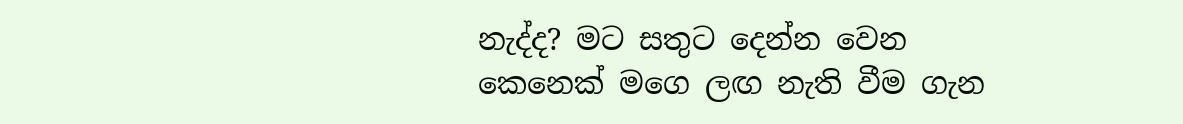නැද්ද? මට සතුට දෙන්න වෙන කෙනෙක් මගෙ ලඟ නැති වීම ගැන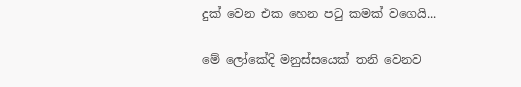දුක් වෙන එක හෙන පටු කමක් වගෙයි...

මේ ලෝකේදි මනුස්සයෙක් තනි වෙනව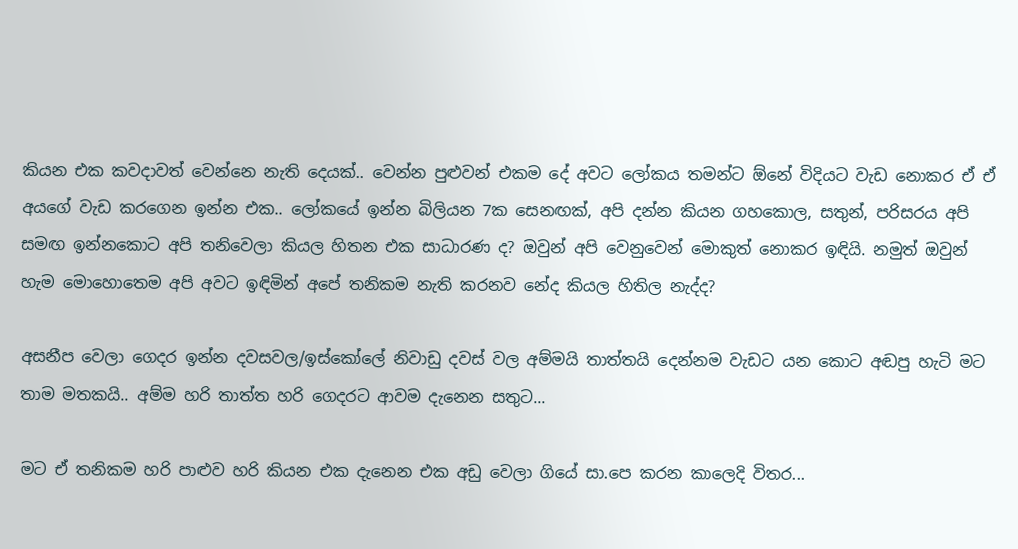කියන එක කවදාවත් වෙන්නෙ නැති දෙයක්.. වෙන්න පුළුවන් එකම දේ අවට ලෝකය තමන්ට ඕනේ විදියට වැඩ නොකර ඒ ඒ අයගේ වැඩ කරගෙන ඉන්න එක.. ලෝකයේ ඉන්න බිලියන 7ක සෙනඟක්, අපි දන්න කියන ගහකොල, සතුන්, පරිසරය අපි සමඟ ඉන්නකොට අපි තනිවෙලා කියල හිතන එක සාධාරණ ද? ඔවුන් අපි වෙනුවෙන් මොකුත් නොකර ඉඳියි. නමුත් ඔවුන් හැම මොහොතෙම අපි අවට ඉඳිමින් අපේ තනිකම නැති කරනව නේද කියල හිතිල නැද්ද?

අසනීප වෙලා ගෙදර ඉන්න දවසවල/ඉස්කෝලේ නිවාඩු දවස් වල අම්මයි තාත්තයි දෙන්නම වැඩට යන කොට අඬපු හැටි මට තාම මතකයි.. අම්ම හරි තාත්ත හරි ගෙදරට ආවම දැනෙන සතුට...

මට ඒ තනිකම හරි පාළුව හරි කියන එක දැනෙන එක අඩු වෙලා ගියේ සා.පෙ කරන කාලෙදි විතර...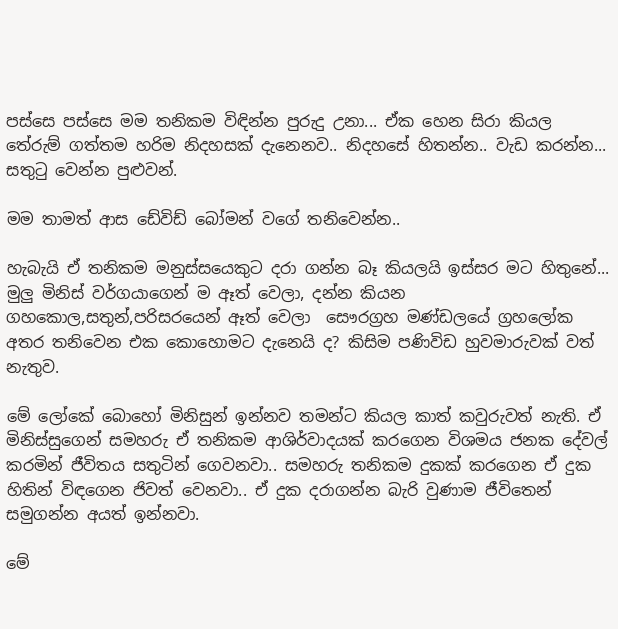පස්සෙ පස්සෙ මම තනිකම විඳින්න පුරුදු උනා... ඒක හෙන සිරා කියල තේරුම් ගත්තම හරිම නිදහසක් දැනෙනව.. නිදහසේ හිතන්න.. වැඩ කරන්න... සතුටු වෙන්න පුළුවන්.

මම තාමත් ආස ඩේවිඩ් බෝමන් වගේ තනිවෙන්න..

හැබැයි ඒ තනිකම මනුස්සයෙකුට දරා ගන්න බෑ කියලයි ඉස්සර මට හිතුනේ...  මුලු මිනිස් වර්ගයාගෙන් ම ඈත් වෙලා, දන්න කියන ගහකොල,සතුන්,පරිසරයෙන් ඈත් වෙලා  සෞරග්‍රහ මණ්ඩලයේ ග්‍රහලෝක අතර තනිවෙන එක කොහොමට දැනෙයි ද? කිසිම පණිවිඩ හුවමාරුවක් වත් නැතුව.

මේ ලෝකේ බොහෝ මිනිසුන් ඉන්නව තමන්ට කියල කාත් කවුරුවත් නැති. ඒ මිනිස්සුගෙන් සමහරු ඒ තනිකම ආශිර්වාදයක් කරගෙන විශමය ජනක දේවල් කරමින් ජීවිතය සතුටින් ගෙවනවා.. සමහරු තනිකම දුකක් කරගෙන ඒ දුක හිතින් විඳගෙන ජිවත් වෙනවා.. ඒ දුක දරාගන්න බැරි වුණාම ජීවිතෙන් සමුගන්න අයත් ඉන්නවා.

මේ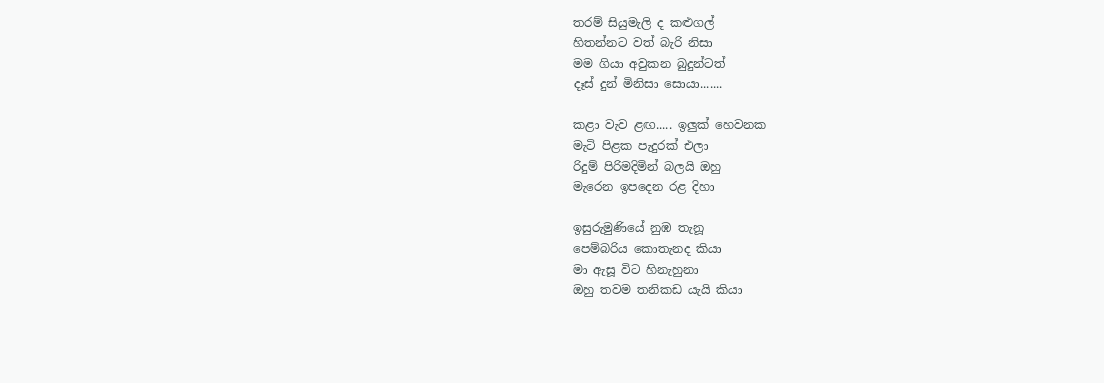තරම් සියුමැලි ද කළුගල්
හිතන්නට වත් බැරි නිසා
මම ගියා අවුකන බුදුන්ටත්
දෑස් දුන් මිනිසා සොයා.......

කළා වැව ළඟ..... ඉලුක් හෙවනක
මැටි පිළක පැදුරක් එලා
රිදුම් පිරිමදිමින් බලයි ඔහු
මැරෙන ඉපදෙන රළ දිහා

ඉසුරුමුණියේ නුඹ තැනූ
පෙම්බරිය කොතැනද කියා
මා ඇසූ විට හිනැහුනා
ඔහු තවම තනිකඩ යැයි කියා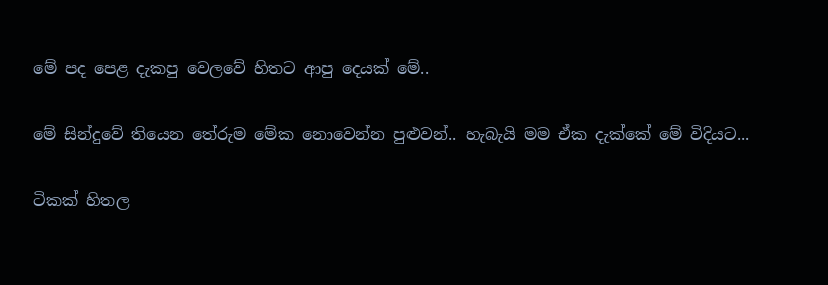මේ පද පෙළ දැකපු වෙලවේ හිතට ආපු දෙයක් මේ..

මේ සින්දුවේ තියෙන තේරුම මේක නොවෙන්න පුළුවන්.. හැබැයි මම ඒක දැක්කේ මේ විදියට...

ටිකක් හිතල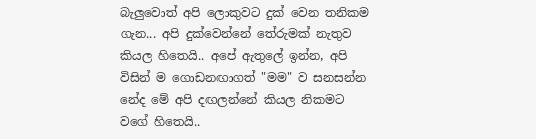බැලුවොත් අපි ලොකුවට දුක් වෙන තනිකම ගැන... අපි දුක්වෙන්නේ තේරුමක් නැතුව කියල හිතෙයි.. අපේ ඇතුලේ ඉන්න, අපි විසින් ම ගොඩනඟාගත් "මම" ව සනසන්න නේද මේ අපි දඟලන්නේ කියල නිකමට වගේ හිතෙයි..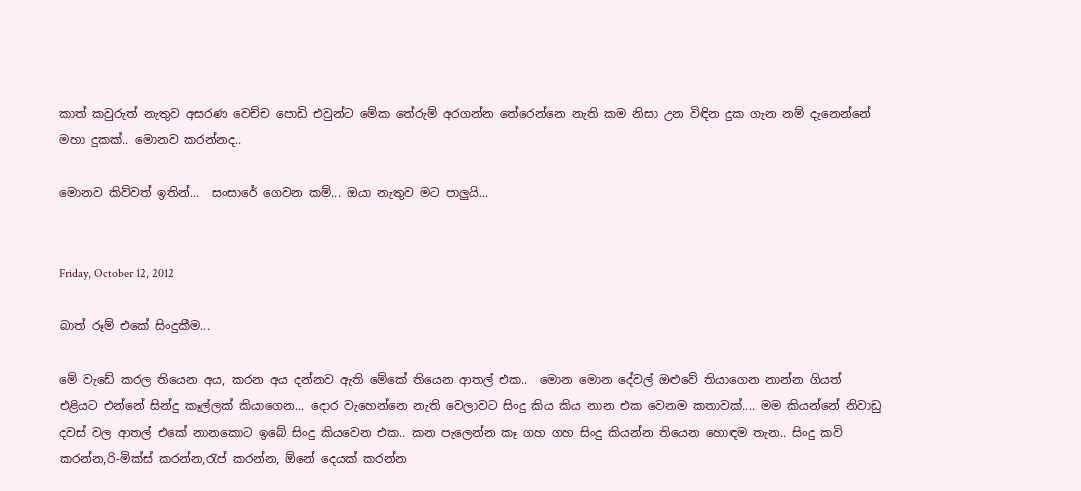කාත් කවුරුත් නැතුව අසරණ වෙච්ච පොඩි එවුන්ට මේක තේරුම් අරගන්න තේරෙන්නෙ නැති කම නිසා උන විඳින දුක ගැන නම් දැනෙන්නේ මහා දුකක්.. මොනව කරන්නද..

මොනව කිව්වත් ඉතින්...  සංසාරේ ගෙවන කම්... ඔයා නැතුව මට පාලුයි...


Friday, October 12, 2012

බාත් රූම් එකේ සිංදුකීම...

මේ වැඩේ කරල තියෙන අය, කරන අය දන්නව ඇති මේකේ තියෙන ආතල් එක..  මොන මොන දේවල් ඔළුවේ තියාගෙන නාන්න ගියත් එළියට එන්නේ සින්දු කෑල්ලක් කියාගෙන... දොර වැහෙන්නෙ නැති වෙලාවට සිංදු කිය කිය නාන එක වෙනම කතාවක්.... මම කියන්නේ නිවාඩු දවස් වල ආතල් එකේ නානකොට ඉබේ සිංදු කියවෙන එක.. කන පැලෙන්න කෑ ගහ ගහ සිංදු කියන්න තියෙන හොඳම තැන.. සිංදු කවි කරන්න,රි-මික්ස් කරන්න,රැප් කරන්න, ඕනේ දෙයක් කරන්න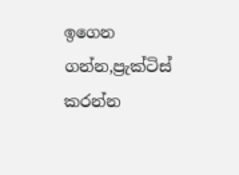ඉගෙන ගන්න,ප්‍රැක්ටිස් කරන්න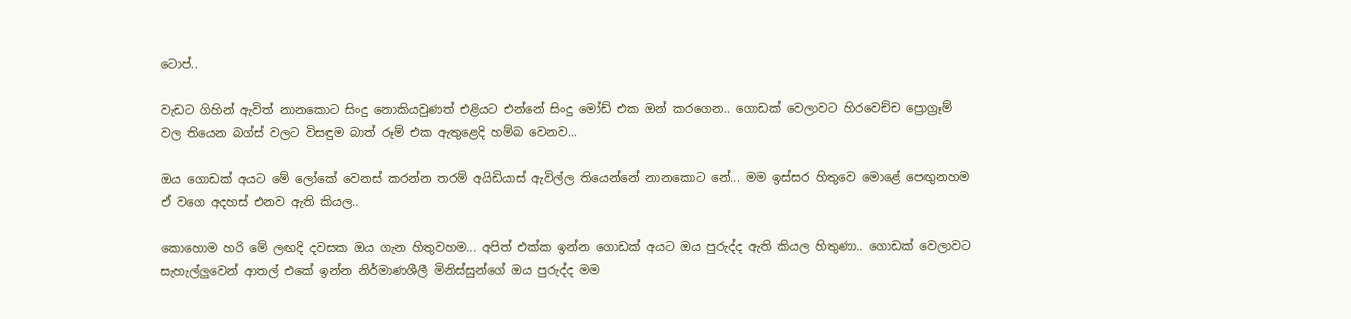ටොප්..

වැඩට ගිහින් ඇවිත් නානකොට සිංදු නොකියවුණත් එළියට එන්නේ සිංදු මෝඩ් එක ඔන් කරගෙන.. ගොඩක් වෙලාවට හිරවෙච්ච ප්‍රොග්‍රෑම් වල තියෙන බග්ස් වලට විසඳුම බාත් රූම් එක ඇතුළෙදි හම්බ වෙනව...

ඔය ගොඩක් අයට මේ ලෝකේ වෙනස් කරන්න තරම් අයිඩියාස් ඇවිල්ල තියෙන්නේ නානකොට නේ... මම ඉස්සර හිතුවෙ මොළේ පෙඟුනහම ඒ වගෙ අදහස් එනව ඇති කියල..

කොහොම හරි මේ ලඟදි දවසක ඔය ගැන හිතුවහම... අපිත් එක්ක ඉන්න ගොඩක් අයට ඔය පුරුද්ද ඇති කියල හිතුණා.. ගොඩක් වෙලාවට සැහැල්ලුවෙන් ආතල් එකේ ඉන්න නිර්මාණශීලී මිනිස්සුන්ගේ ඔය පුරුද්ද මම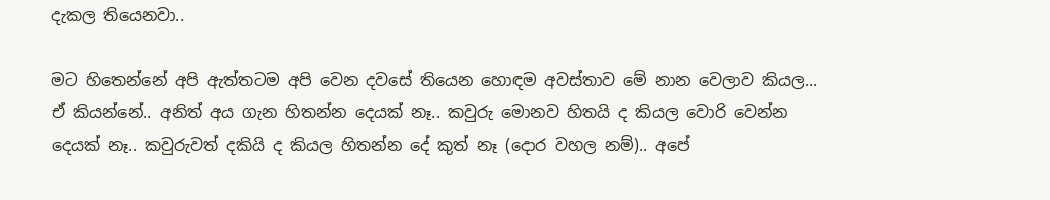දැකල තියෙනවා..

මට හිතෙන්නේ අපි ඇත්තටම අපි වෙන දවසේ තියෙන හොඳම අවස්තාව මේ නාන වෙලාව කියල... ඒ කියන්නේ.. අනිත් අය ගැන හිතන්න දෙයක් නෑ.. කවුරු මොනව හිතයි ද කියල වොරි වෙන්න දෙයක් නෑ.. කවුරුවත් දකියි ද කියල හිතන්න දේ කුත් නෑ (දොර වහල නම්).. අපේ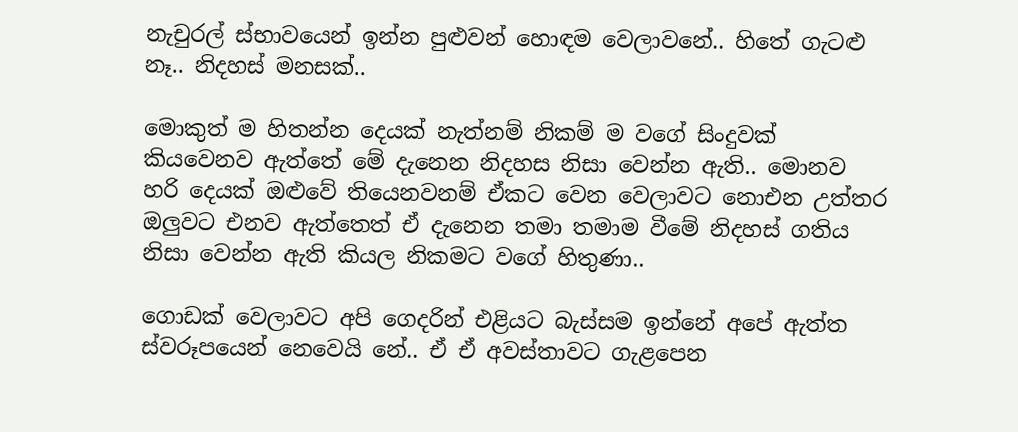නැචුරල් ස්භාවයෙන් ඉන්න පුළුවන් හොඳම වෙලාවනේ.. හිතේ ගැටළු නෑ.. නිදහස් මනසක්..

මොකුත් ම හිතන්න දෙයක් නැත්නම් නිකම් ම වගේ සිංදුවක් කියවෙනව ඇත්තේ මේ දැනෙන නිදහස නිසා වෙන්න ඇති.. මොනව හරි දෙයක් ඔළුවේ තියෙනවනම් ඒකට වෙන වෙලාවට නොඑන උත්තර ඔලුවට එනව ඇත්තෙත් ඒ දැනෙන තමා තමාම වීමේ නිදහස් ගතිය නිසා වෙන්න ඇති කියල නිකමට වගේ හිතුණා..

ගොඩක් වෙලාවට අපි ගෙදරින් එළියට බැස්සම ඉන්නේ අපේ ඇත්ත ස්වරූපයෙන් නෙවෙයි නේ.. ඒ ඒ අවස්තාවට ගැළපෙන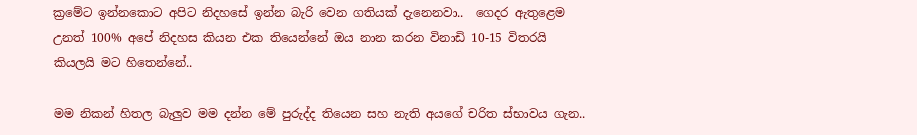ක්‍රමේට ඉන්නකොට අපිට නිදහසේ ඉන්න බැරි වෙන ගතියක් දැනෙනවා..  ගෙදර ඇතුළෙම උනත් 100% අපේ නිදහස කියන එක තියෙන්නේ ඔය නාන කරන විනාඩි 10-15 විතරයි කියලයි මට හිතෙන්නේ..

මම නිකන් හිතල බැලුව මම දන්න මේ පුරුද්ද තියෙන සහ නැති අයගේ චරිත ස්භාවය ගැන..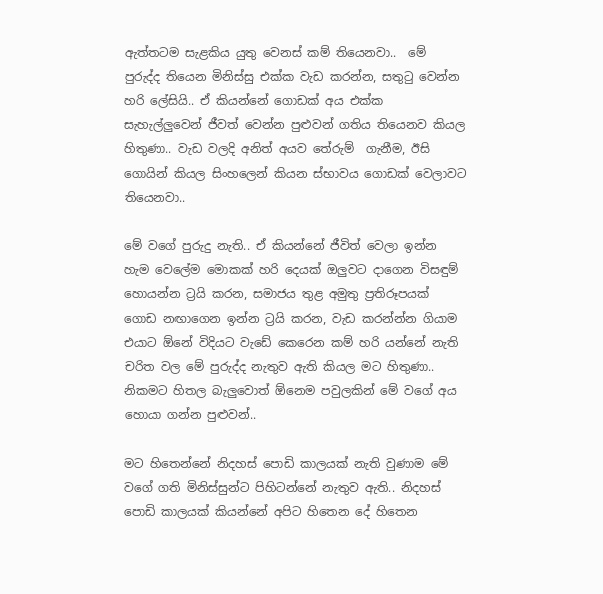ඇත්තටම සැළකිය යුතු වෙනස් කම් තියෙනවා..  මේ පුරුද්ද තියෙන මිනිස්සු එක්ක වැඩ කරන්න, සතුටු වෙන්න හරි ලේසියි.. ඒ කියන්නේ ගොඩක් අය එක්ක සැහැල්ලුවෙන් ජීවත් වෙන්න පුළුවන් ගතිය තියෙනව කියල හිතුණා.. වැඩ වලදි අනිත් අයව තේරුම්  ගැනීම, ඊසි ගොයින් කියල සිංහලෙන් කියන ස්භාවය ගොඩක් වෙලාවට තියෙනවා..

මේ වගේ පුරුදු නැති.. ඒ කියන්නේ ජීවිත් වෙලා ඉන්න හැම වෙලේම මොකක් හරි දෙයක් ඔලුවට දාගෙන විසඳුම් හොයන්න ට්‍රයි කරන, සමාජය තුළ අමුතු ප්‍රතිරූපයක් ගොඩ නඟාගෙන ඉන්න ට්‍රයි කරන, වැඩ කරන්න්න ගියාම එයාට ඕනේ විදියට වැඩේ කෙරෙන කම් හරි යන්නේ නැති චරිත වල මේ පුරුද්ද නැතුව ඇති කියල මට හිතුණා.. නිකමට හිතල බැලුවොත් ඕනෙම පවුලකින් මේ වගේ අය හොයා ගන්න පුළුවන්..

මට හිතෙන්නේ නිදහස් පොඩි කාලයක් නැති වුණාම මේ වගේ ගති මිනිස්සුන්ට පිහිටන්නේ නැතුව ඇති.. නිදහස් පොඩි කාලයක් කියන්නේ අපිට හිතෙන දේ හිතෙන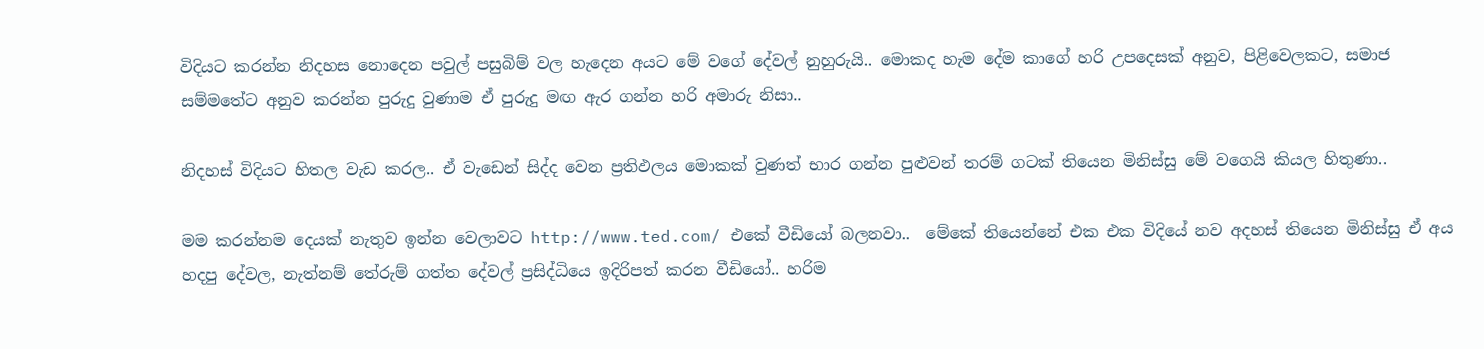විදියට කරන්න නිදහස නොදෙන පවුල් පසුබිම් වල හැදෙන අයට මේ වගේ දේවල් නුහුරුයි.. මොකද හැම දේම කාගේ හරි උපදෙසක් අනුව, පිළිවෙලකට, සමාජ සම්මතේට අනුව කරන්න පුරුදු වුණාම ඒ පුරුදු මඟ ඇර ගන්න හරි අමාරු නිසා..

නිදහස් විදියට හිතල වැඩ කරල.. ඒ වැඩෙන් සිද්ද වෙන ප්‍රතිඵලය මොකක් වුණත් භාර ගන්න පුළුවන් තරම් ගටක් තියෙන මිනිස්සු මේ වගෙයි කියල හිතුණා..

මම කරන්නම දෙයක් නැතුව ඉන්න වෙලාවට http://www.ted.com/ එකේ වීඩියෝ බලනවා..  මේකේ තියෙන්නේ එක එක විදියේ නව අදහස් තියෙන මිනිස්සු ඒ අය හදපු දේවල, නැත්නම් තේරුම් ගත්ත දේවල් ප්‍රසිද්ධියෙ ඉදිරිපත් කරන වීඩියෝ.. හරිම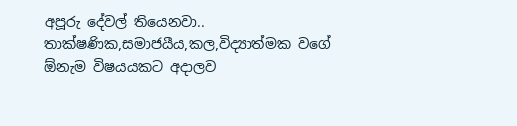අපූරු දේවල් තියෙනවා.. තාක්ෂණික,සමාජයීය,කල,විද්‍යාත්මක වගේ ඕනැම විෂයයකට අදාලව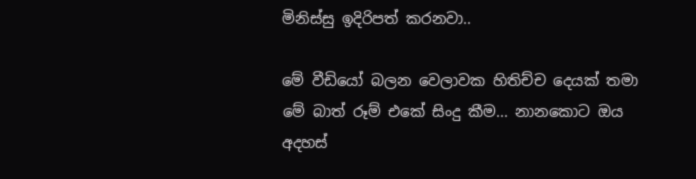මිනිස්සු ඉදිරිපත් කරනවා..

මේ වීඩියෝ බලන වෙලාවක හිතිච්ච දෙයක් තමා මේ බාත් රූම් එකේ සිංදු කීම... නානකොට ඔය අදහස්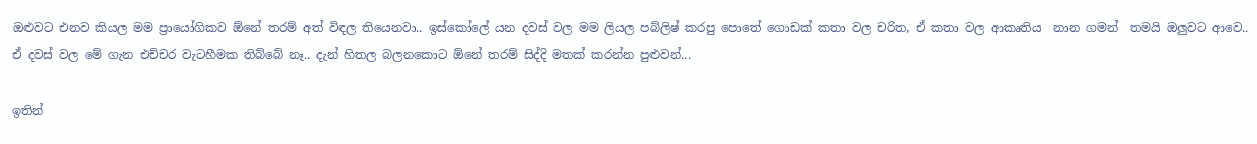ඔළුවට එනව කියල මම ප්‍රායෝගිකව ඕනේ තරම් අත් විඳල තියෙනවා.. ඉස්කෝලේ යන දවස් වල මම ලියල පබ්ලිෂ් කරපු පොතේ ගොඩක් කතා වල චරිත, ඒ කතා වල ආකෘතිය  නාන ගමන්  තමයි ඔලුවට ආවෙ.. ඒ දවස් වල මේ ගැන එච්චර වැටහීමක තිබ්බේ නෑ.. දැන් හිතල බලනකොට ඕනේ තරම් සිද්දි මතක් කරන්න පුළුවන්...

ඉතින්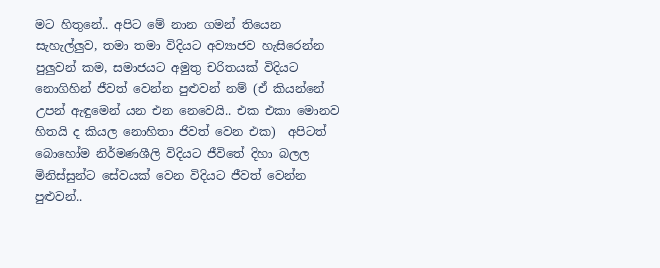මට හිතුනේ.. අපිට මේ නාන ගමන් තියෙන සැහැල්ලුව, තමා තමා විදියට අව්‍යාජව හැසිරෙන්න පුලුවන් කම, සමාජයට අමුතු චරිතයක් විදියට නොගිහින් ජීවත් වෙන්න පුළුවන් නම් (ඒ කියන්නේ උපන් ඇඳුමෙන් යන එන නෙවෙයි.. එක එකා මොනව හිතයි ද කියල නොහිතා ජිවත් වෙන එක)  අපිටත් බොහෝම නිර්මණශීලි විදියට ජීවිතේ දිහා බලල මිනිස්සුන්ට සේවයක් වෙන විදියට ජීවත් වෙන්න පුළුවන්..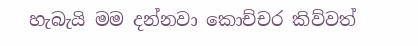හැබැයි මම දන්නවා කොච්චර කිව්වත්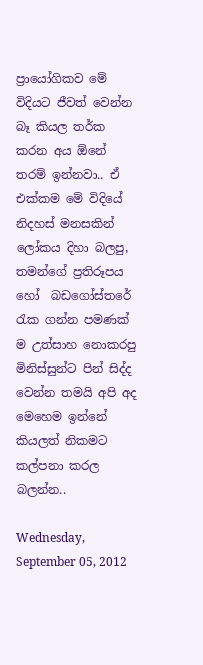ප්‍රායෝගිකව මේ විදියට ජීවත් වෙන්න බෑ කියල තර්ක කරන අය ඕනේ තරම් ඉන්නවා.. ඒ එක්කම මේ විදියේ නිදහස් මනසකින් ලෝකය දිහා බලපු, තමන්ගේ ප්‍රතිරූපය හෝ  බඩගෝස්තරේ රැක ගන්න පමණක් ම උත්සාහ නොකරපු මිනිස්සුන්ට පින් සිද්ද වෙන්න තමයි අපි අද මෙහෙම ඉන්නේ කියලත් නිකමට කල්පනා කරල බලන්න..

Wednesday, September 05, 2012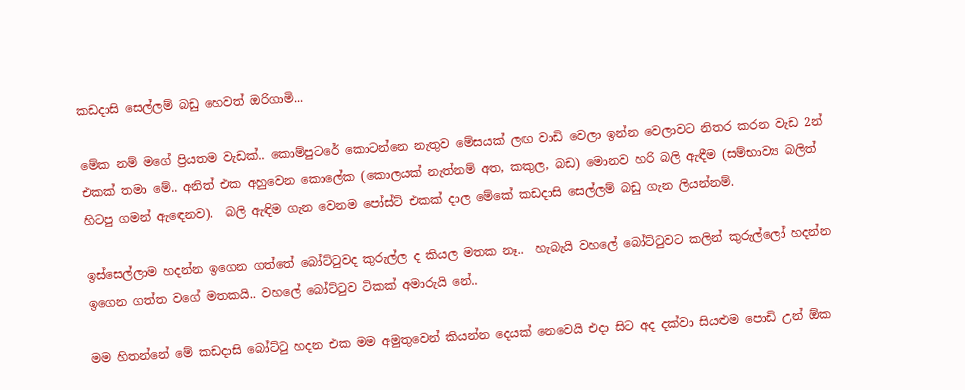කඩදාසි සෙල්ලම් බඩු හෙවත් ඔරිගාමි...

මේක නම් මගේ ප්‍රියතම වැඩක්.. කොම්පුටරේ කොටන්නෙ නැතුව මේසයක් ලඟ වාඩි වෙලා ඉන්න වෙලාවට නිතර කරන වැඩ 2න් එකක් තමා මේ.. අනිත් එක අහුවෙන කොලේක (කොලයක් නැත්නම් අත, කකුල, බඩ) මොනව හරි බලි ඇඳීම (සම්භාව්‍ය බලිත් හිටපු ගමන් ඇඳෙනව).  බලි ඇඳිම ගැන වෙනම පෝස්ට් එකක් දාල මේකේ කඩදාසි සෙල්ලම් බඩු ගැන ලියන්නම්.

ඉස්සෙල්ලාම හදන්න ඉගෙන ගත්තේ බෝට්ටුවද කුරුල්ල ද කියල මතක නෑ..  හැබැයි වහලේ බෝට්ටුවට කලින් කුරුල්ලෝ හදන්න ඉගෙන ගත්ත වගේ මතකයි.. වහලේ බෝට්ටුව ටිකක් අමාරුයි නේ..

මම හිතන්නේ මේ කඩදාසි බෝට්ටු හදන එක මම අමුතුවෙන් කියන්න දෙයක් නෙවෙයි එදා සිට අද දක්වා සියළුම පොඩි උන් ඕක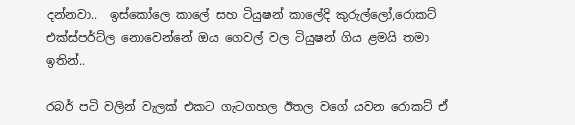දන්නවා..  ඉස්කෝලෙ කාලේ සහ ටියුෂන් කාලේදි කුරුල්ලෝ,රොකට් එක්ස්පර්ට්ල නොවෙන්නේ ඔය ගෙවල් වල ටියුෂන් ගිය ළමයි තමා ඉතින්..

රබර් පටි වලින් වැලක් එකට ගැටගහල ඊතල වගේ යවන රොකට් ඒ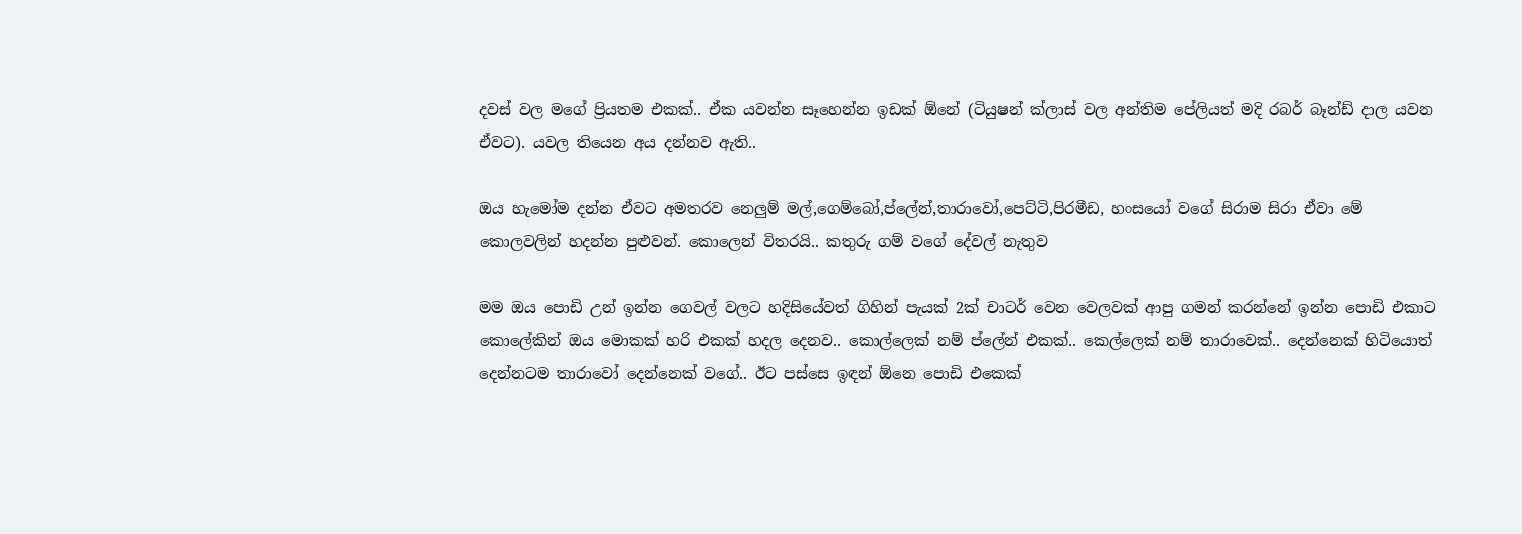දවස් වල මගේ ප්‍රියතම එකක්.. ඒක යවන්න සෑහෙන්න ඉඩක් ඕනේ (ටියුෂන් ක්ලාස් වල අන්තිම පේලියත් මදි රබර් බෑන්ඩ් දාල යවන ඒවට). යවල තියෙන අය දන්නව ඇති..

ඔය හැමෝම දන්න ඒවට අමතරව නෙලුම් මල්,ගෙම්බෝ,ප්ලේන්,තාරාවෝ,පෙට්ටි,පිරමීඩ, හංසයෝ වගේ සිරාම සිරා ඒවා මේ කොලවලින් හදන්න පුළුවන්. කොලෙන් විතරයි.. කතුරු ගම් වගේ දේවල් නැතුව

මම ඔය පොඩි උන් ඉන්න ගෙවල් වලට හදිසියේවත් ගිහින් පැයක් 2ක් චාටර් වෙන වෙලවක් ආපු ගමන් කරන්නේ ඉන්න පොඩි එකාට කොලේකින් ඔය මොකක් හරි එකක් හදල දෙනව.. කොල්ලෙක් නම් ප්ලේන් එකක්.. කෙල්ලෙක් නම් තාරාවෙක්.. දෙන්නෙක් හිටියොත් දෙන්නටම තාරාවෝ දෙන්නෙක් වගේ.. ඊට පස්සෙ ඉඳන් ඕනෙ පොඩි එකෙක්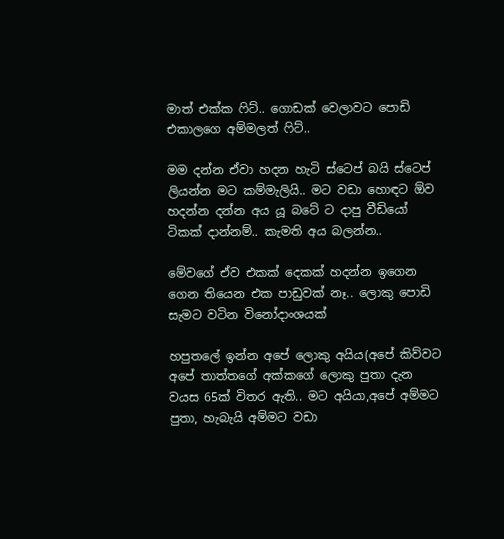මාත් එක්ක ෆිට්.. ගොඩක් වෙලාවට පොඩි එකාලගෙ අම්මලත් ෆිට්..

මම දන්න ඒවා හදන හැටි ස්ටෙප් බයි ස්ටෙප් ලියන්න මට කම්මැලියි.. මට වඩා හොඳට ඕව හදන්න දන්න අය යූ බටේ ට දාපු වීඩියෝ ටිකක් දාන්නම්.. කැමති අය බලන්න..

මේවගේ ඒව එකක් දෙකක් හදන්න ඉගෙන ගෙන තියෙන එක පාඩුවක් නෑ.. ලොකු පොඩි සැමට වටින විනෝදාංශයක්

හපුතලේ ඉන්න අපේ ලොකු අයිය(අපේ කිව්වට අපේ තාත්තගේ අක්කගේ ලොකු පුතා දැන වයස 65ක් විතර ඇති.. මට අයියා,අපේ අම්මට පුතා, හැබැයි අම්මට වඩා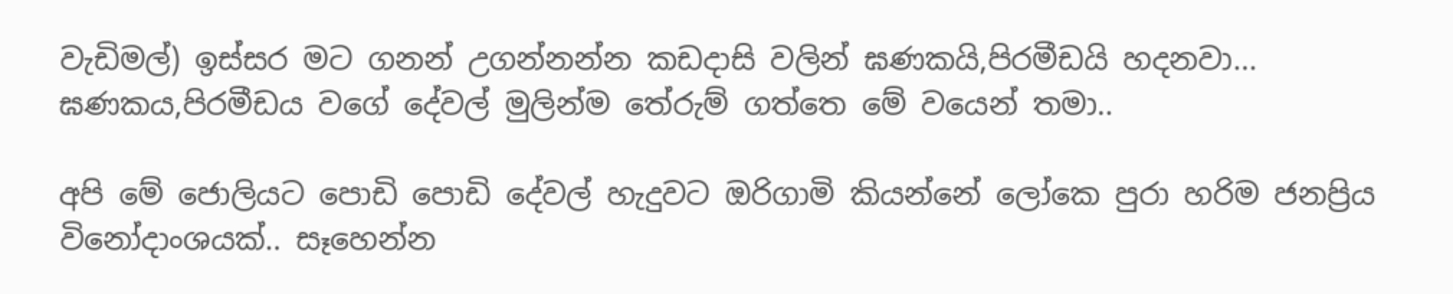වැඩිමල්) ඉස්සර මට ගනන් උගන්නන්න කඩදාසි වලින් ඝණකයි,පිරමීඩයි හදනවා... ඝණකය,පිරමීඩය වගේ දේවල් මුලින්ම තේරුම් ගත්තෙ මේ වයෙන් තමා..

අපි මේ ජොලියට පොඩි පොඩි දේවල් හැදුවට ඔරිගාමි කියන්නේ ලෝකෙ පුරා හරිම ජනප්‍රිය විනෝදාංශයක්.. සෑහෙන්න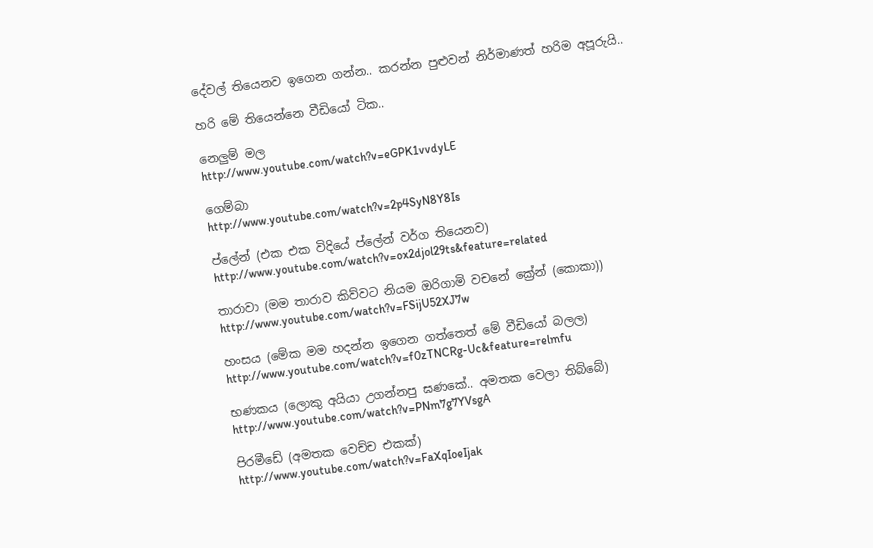දේවල් තියෙනව ඉගෙන ගන්න.. කරන්න පුළුවන් නිර්මාණත් හරිම අපූරුයි..

හරි මේ තියෙන්නෙ වීඩියෝ ටික..

නෙලුම් මල
http://www.youtube.com/watch?v=eGPK1vvdyLE

ගෙම්බා
http://www.youtube.com/watch?v=2p4SyN8Y8Is

ප්ලේන් (එක එක විදියේ ප්ලේන් වර්ග තියෙනව)
http://www.youtube.com/watch?v=ox2djol29ts&feature=related

තාරාවා (මම තාරාව කිව්වට නියම ඔරිගාමි වචනේ ක්‍රේන් (කොකා))
http://www.youtube.com/watch?v=FSijU52XJ7w

හංසය (මේක මම හදන්න ඉගෙන ගත්තෙත් මේ වීඩියෝ බලල)
http://www.youtube.com/watch?v=f0zTNCRg-Uc&feature=relmfu

භණකය (ලොකු අයියා උගන්නපු ඝණකේ.. අමතක වෙලා තිබ්බේ)
http://www.youtube.com/watch?v=PNm7g7YVsgA

පිරමීඩේ (අමතක වෙච්ච එකක්)
http://www.youtube.com/watch?v=FaXqIoeIjak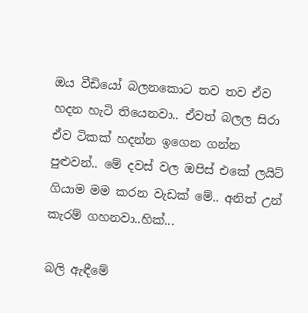ඔය වීඩියෝ බලනකොට තව තව ඒව හදන හැටි තියෙනවා.. ඒවත් බලල සිරා ඒව ටිකක් හදන්න ඉගෙන ගන්න පුළුවන්.. මේ දවස් වල ඔපිස් එකේ ලයිට් ගියාම මම කරන වැඩක් මේ.. අනිත් උන් කැරම් ගහනවා..හික්...

බලි ඇඳීමේ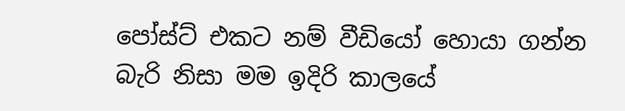පෝස්ට් එකට නම් වීඩියෝ හොයා ගන්න බැරි නිසා මම ඉදිරි කාලයේ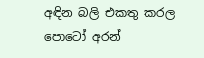අඳින බලි එකතු කරල පොටෝ අරන්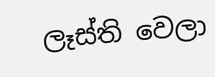ලෑස්ති වෙලා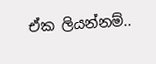ඒක ලියන්නම්..